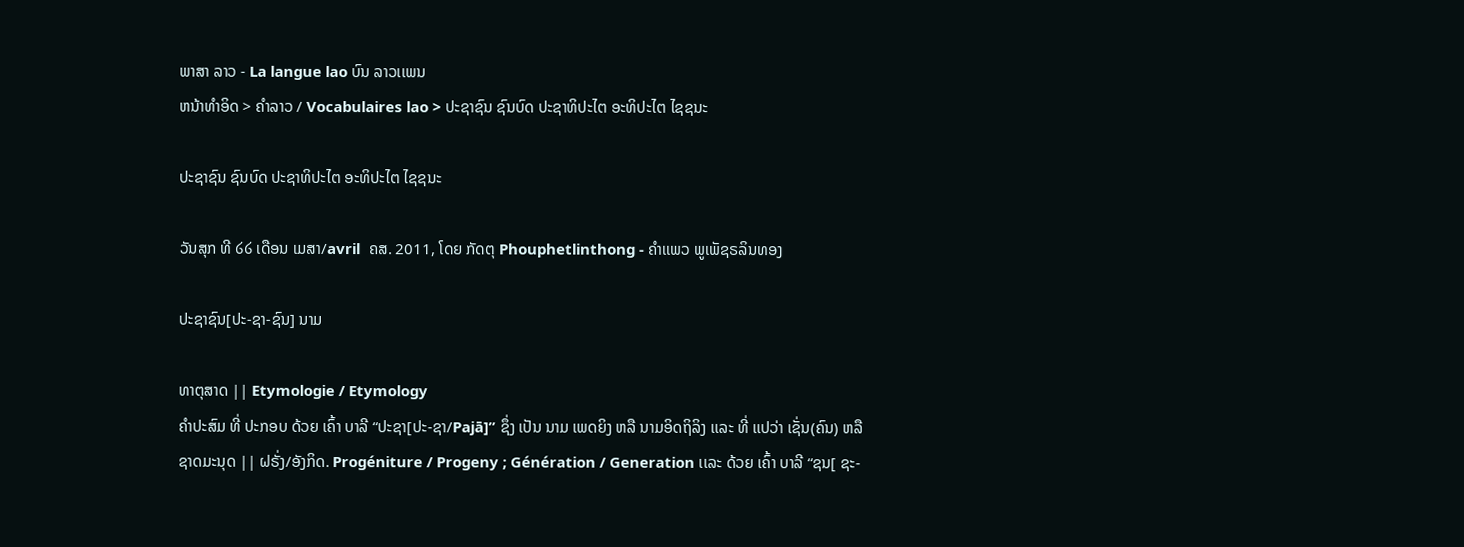ພາສາ ລາວ - La langue lao ບົນ ລາວເເພນ
ຫນ້າທໍາອິດ > ຄໍາລາວ / Vocabulaires lao > ປະຊາຊົນ ຊົນບົດ ປະຊາທິປະໄຕ ອະທິປະໄຕ ໄຊຊນະ

ປະຊາຊົນ ຊົນບົດ ປະຊາທິປະໄຕ ອະທິປະໄຕ ໄຊຊນະ

ວັນສຸກ ທີ ໒໒ ເດືອນ ເມສາ/avril  ຄສ. 2011, ໂດຍ ກັດຕຸ Phouphetlinthong - ຄໍາເເພວ ພູເພັຊຣລິນທອງ

ປະຊາຊົນ[ປະ-ຊາ-ຊົນ] ນາມ

ທາຕຸສາດ || Etymologie / Etymology
ຄໍາປະສົມ ທີ່ ປະກອບ ດ້ວຍ ເຄົ້າ ບາລີ “ປະຊາ[ປະ-ຊາ/Pajā]” ຊຶ່ງ ເປັນ ນາມ ເພດຍິງ ຫລື ນາມອິດຖິລິງ ເເລະ ທີ່ ເເປວ່າ ເຊັ່ນ(ຄົນ) ຫລື ຊາດມະນຸດ || ຝຣັ່ງ/ອັງກິດ. Progéniture / Progeny ; Génération / Generation ເເລະ ດ້ວຍ ເຄົ້າ ບາລີ “ຊນ[ ຊະ-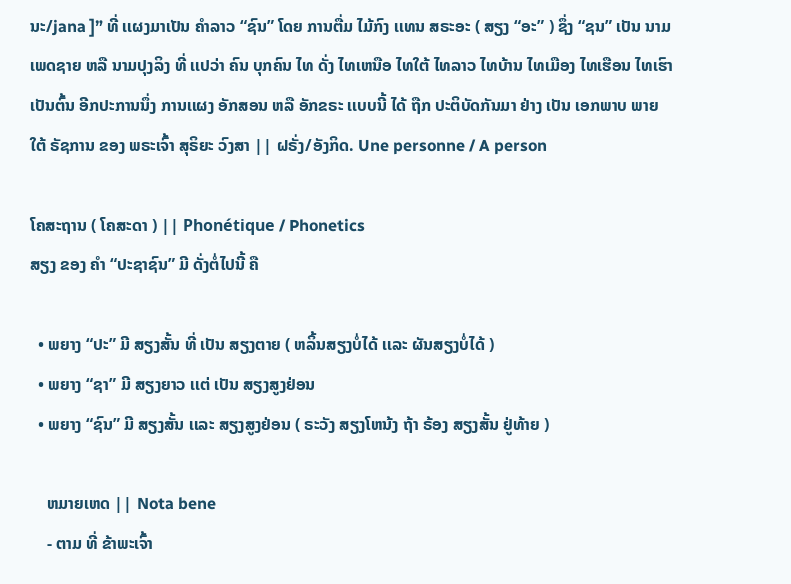ນະ/jana ]” ທີ່ ເເຜງມາເປັນ ຄໍາລາວ “ຊົນ” ໂດຍ ການຕື່ມ ໄມ້ກົງ ເເທນ ສຣະອະ ( ສຽງ “ອະ” ) ຊຶ່ງ “ຊນ” ເປັນ ນາມ ເພດຊາຍ ຫລື ນາມປຸງລິງ ທີ່ ເເປວ່າ ຄົນ ບຸກຄົນ ໄທ ດັ່ງ ໄທເຫນືອ ໄທໃຕ້ ໄທລາວ ໄທບ້ານ ໄທເມືອງ ໄທເຮືອນ ໄທເຮົາ ເປັນຕົ້ນ ອີກປະການນຶ່ງ ການເເຜງ ອັກສອນ ຫລື ອັກຂຣະ ເເບບນີ້ ໄດ້ ຖືກ ປະຕິບັດກັນມາ ຢ່າງ ເປັນ ເອກພາບ ພາຍໃຕ້ ຣັຊການ ຂອງ ພຣະເຈົ້າ ສຸຣິຍະ ວົງສາ || ຝຣັ່ງ/ອັງກິດ. Une personne / A person

ໂຄສະຖານ ( ໂຄສະດາ ) || Phonétique / Phonetics
ສຽງ ຂອງ ຄໍາ “ປະຊາຊົນ” ມີ ດັ່ງຕໍ່ໄປນີ້ ຄື

  • ພຍາງ “ປະ” ມີ ສຽງສັ້ນ ທີ່ ເປັນ ສຽງຕາຍ ( ຫລິ້ນສຽງບໍ່ໄດ້ ເເລະ ຜັນສຽງບໍ່ໄດ້ )
  • ພຍາງ “ຊາ” ມີ ສຽງຍາວ ເເຕ່ ເປັນ ສຽງສູງຢ່ອນ
  • ພຍາງ “ຊົນ” ມີ ສຽງສັ້ນ ເເລະ ສຽງສູງຢ່ອນ ( ຣະວັງ ສຽງໂຫນ້ງ ຖ້າ ຣ້ອງ ສຽງສັ້ນ ຢູ່ທ້າຍ )

    ຫມາຍເຫດ || Nota bene
    - ຕາມ ທີ່ ຂ້າພະເຈົ້າ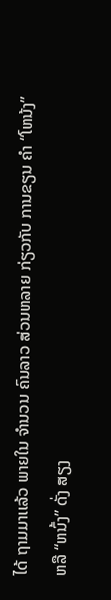ໄດ້ ຖາມມາເເລ້ວ ພາຍໃນ ຈໍານວນ ຄົນລາວ ສ່ວນຫລາຍ ກ່ຽວກັບ ການຂຽນ ຄໍາ “ໂຫນ້ງ” ຫລື “ຫນົ້ງ” ດັ່ງ ສຽງ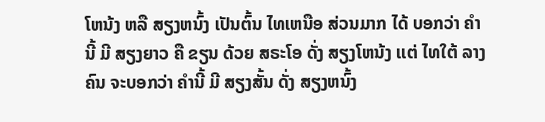ໂຫນ້ງ ຫລື ສຽງຫນົ້ງ ເປັນຕົ້ນ ໄທເຫນືອ ສ່ວນມາກ ໄດ້ ບອກວ່າ ຄໍານີ້ ມີ ສຽງຍາວ ຄື ຂຽນ ດ້ວຍ ສຣະໂອ ດັ່ງ ສຽງໂຫນ້ງ ເເຕ່ ໄທໃຕ້ ລາງຄົນ ຈະບອກວ່າ ຄໍານີ້ ມີ ສຽງສັ້ນ ດັ່ງ ສຽງຫນົ້ງ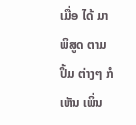ເມື່ອ ໄດ້ ມາ ພິສູດ ຕາມ ປຶ້ມ ຕ່າງໆ ກໍ ເຫັນ ເພິ່ນ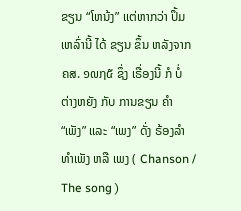ຂຽນ “ໂຫນ້ງ” ເເຕ່ຫາກວ່າ ປຶ້ມ ເຫລົ່ານີ້ ໄດ້ ຂຽນ ຂຶ້ນ ຫລັງຈາກ ຄສ. ໑໙໗໕ ຊຶ່ງ ເຣື່ອງນີ້ ກໍ ບໍ່ ຕ່າງຫຍັງ ກັບ ການຂຽນ ຄໍາ “ເພັງ” ເເລະ “ເພງ” ດັ່ງ ຣ້ອງລໍາທໍາເພັງ ຫລື ເພງ ( Chanson / The song )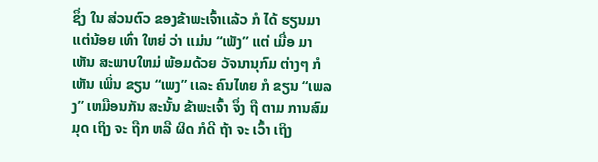ຊຶ່ງ ໃນ ສ່ວນຕົວ ຂອງຂ້າພະເຈົ້າເເລ້ວ ກໍ ໄດ້ ຮຽນມາ ເເຕ່ນ້ອຍ ເທົ່າ ໃຫຍ່ ວ່າ ເເມ່ນ “ເພັງ” ເເຕ່ ເມື່ອ ມາ ເຫັນ ສະພາບໃຫມ່ ພ້ອມດ້ວຍ ວັຈນານຸກົມ ຕ່າງໆ ກໍ ເຫັນ ເພິ່ນ ຂຽນ “ເພງ” ເເລະ ຄົນໄທຍ ກໍ ຂຽນ “ເພລງ” ເຫມືອນກັນ ສະນັ້ນ ຂ້າພະເຈົ້າ ຈຶ່ງ ຖື ຕາມ ການສົມມຸດ ເຖິງ ຈະ ຖືກ ຫລື ຜິດ ກໍດີ ຖ້າ ຈະ ເວົ້າ ເຖິງ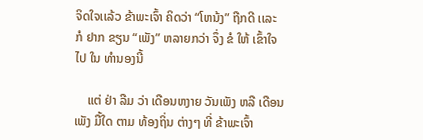ຈິດໃຈເເລ້ວ ຂ້າພະເຈົ້າ ຄິດວ່າ “ໂຫນ້ງ” ຖືກດີ ເເລະ ກໍ ຢາກ ຂຽນ “ເພັງ” ຫລາຍກວ່າ ຈຶ່ງ ຂໍ ໃຫ້ ເຂົ້າໃຈ ໄປ ໃນ ທໍານອງນີ້

    ເເຕ່ ຢ່າ ລືມ ວ່າ ເດືອນຫງາຍ ວັນເພັງ ຫລື ເດືອນເພັງ ມື້ໃດ ຕາມ ທ້ອງຖິ່ນ ຕ່າງໆ ທີ່ ຂ້າພະເຈົ້າ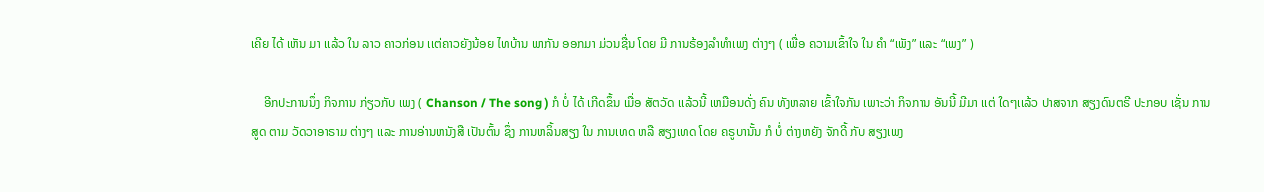ເຄີຍ ໄດ້ ເຫັນ ມາ ເເລ້ວ ໃນ ລາວ ຄາວກ່ອນ ເເຕ່ຄາວຍັງນ້ອຍ ໄທບ້ານ ພາກັນ ອອກມາ ມ່ວນຊື່ນ ໂດຍ ມີ ການຣ້ອງລໍາທໍາເພງ ຕ່າງໆ ( ເພື່ອ ຄວາມເຂົ້າໃຈ ໃນ ຄໍາ “ເພັງ” ເເລະ “ເພງ” )

    ອີກປະການນຶ່ງ ກິຈການ ກ່ຽວກັບ ເພງ ( Chanson / The song ) ກໍ ບໍ່ ໄດ້ ເກີດຂຶ້ນ ເມື່ອ ສັຕວັດ ເເລ້ວນີ້ ເຫມືອນດັ່ງ ຄົນ ທັງຫລາຍ ເຂົ້າໃຈກັນ ເພາະວ່າ ກິຈການ ອັນນີ້ ມີມາ ເເຕ່ ໃດໆເເລ້ວ ປາສຈາກ ສຽງດົນຕຣີ ປະກອບ ເຊັ່ນ ການສູດ ຕາມ ວັດວາອາຣາມ ຕ່າງໆ ເເລະ ການອ່ານຫນັງສື ເປັນຕົ້ນ ຊຶ່ງ ການຫລິ້ນສຽງ ໃນ ການເທດ ຫລື ສຽງເທດ ໂດຍ ຄຣູບານັ້ນ ກໍ ບໍ່ ຕ່າງຫຍັງ ຈັກດີ້ ກັບ ສຽງເພງ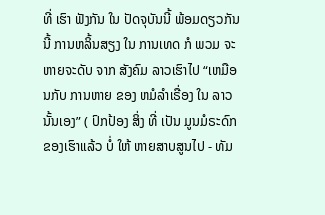ທີ່ ເຮົາ ຟັງກັນ ໃນ ປັດຈຸບັນນີ້ ພ້ອມດຽວກັນນີ້ ການຫລິ້ນສຽງ ໃນ ການເທດ ກໍ ພວມ ຈະຫາຍຈະດັບ ຈາກ ສັງຄົມ ລາວເຮົາໄປ “ເຫມືອນກັບ ການຫາຍ ຂອງ ຫມໍລໍາເຣື່ອງ ໃນ ລາວ ນັ້ນເອງ” ( ປົກປ້ອງ ສິ່ງ ທີ່ ເປັນ ມູນມໍຣະດົກ ຂອງເຮົາເເລ້ວ ບໍ່ ໃຫ້ ຫາຍສາບສູນໄປ - ທັມ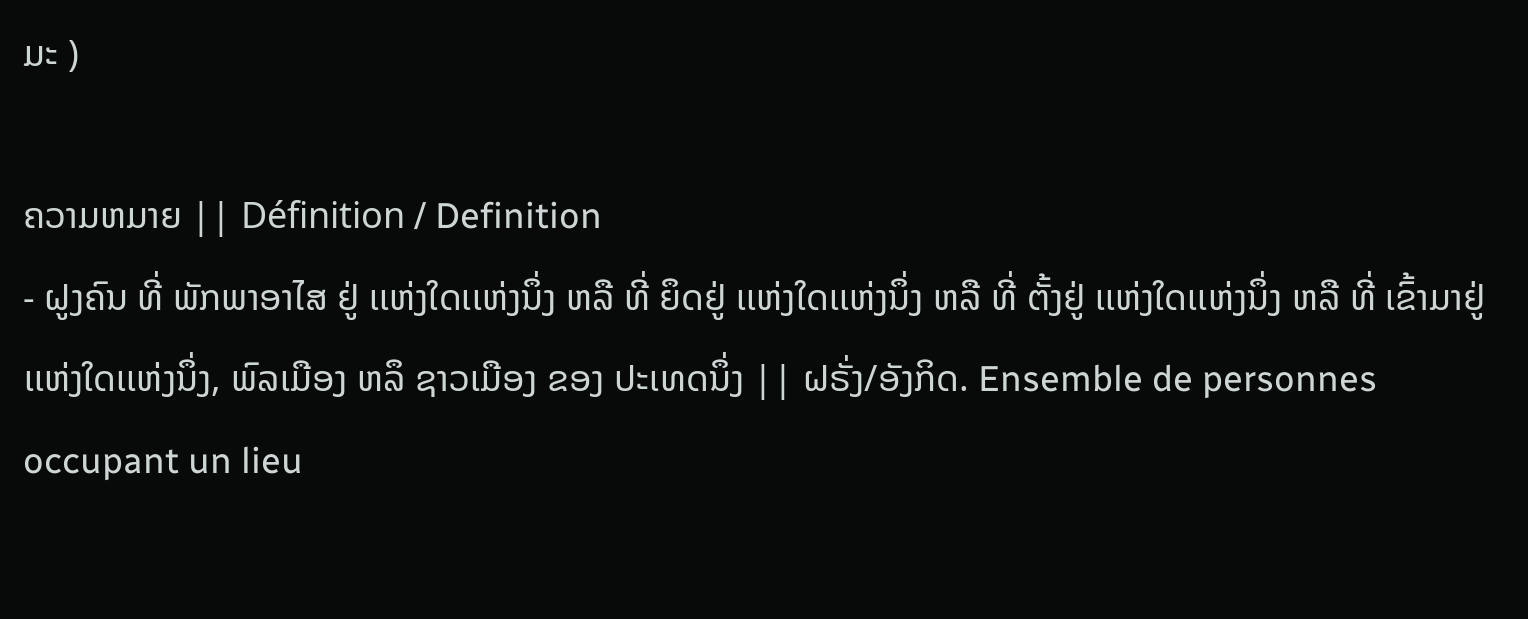ມະ )

ຄວາມຫມາຍ || Définition / Definition
- ຝູງຄົນ ທີ່ ພັກພາອາໄສ ຢູ່ ເເຫ່ງໃດເເຫ່ງນຶ່ງ ຫລື ທີ່ ຍຶດຢູ່ ເເຫ່ງໃດເເຫ່ງນຶ່ງ ຫລື ທີ່ ຕັ້ງຢູ່ ເເຫ່ງໃດເເຫ່ງນຶ່ງ ຫລື ທີ່ ເຂົ້າມາຢູ່ ເເຫ່ງໃດເເຫ່ງນຶ່ງ, ພົລເມືອງ ຫລຶ ຊາວເມືອງ ຂອງ ປະເທດນຶ່ງ || ຝຣັ່ງ/ອັງກິດ. Ensemble de personnes occupant un lieu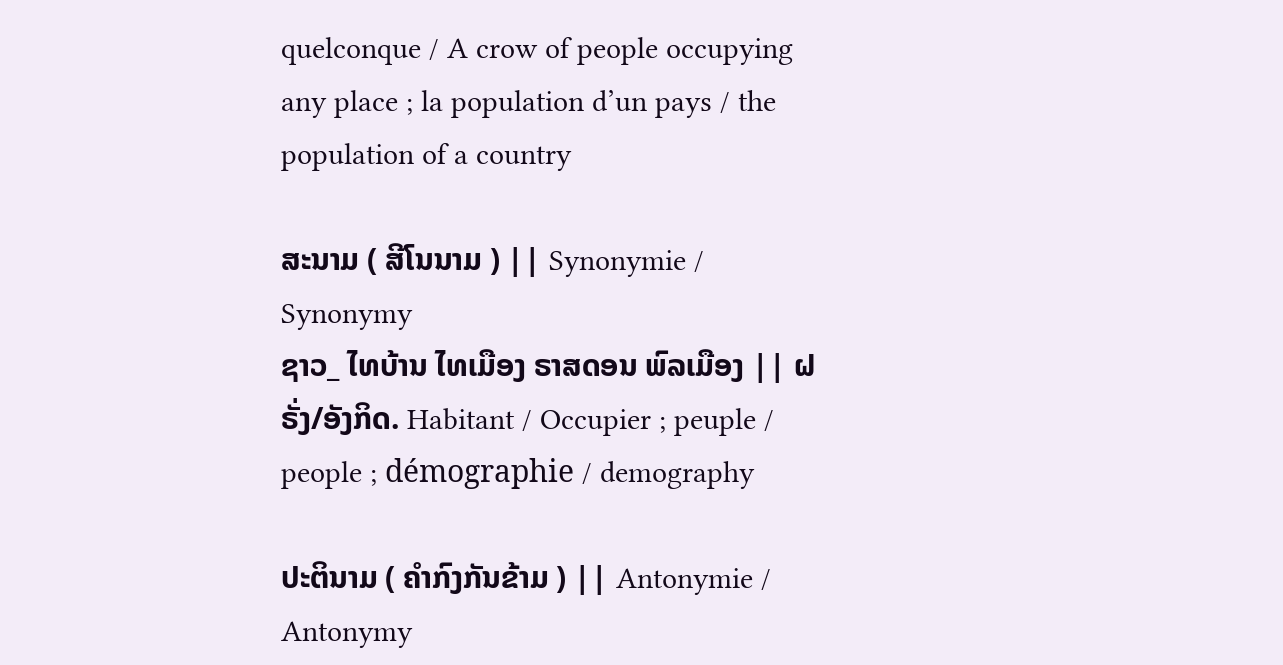quelconque / A crow of people occupying any place ; la population d’un pays / the population of a country

ສະນາມ ( ສີໂນນາມ ) || Synonymie / Synonymy
ຊາວ_ ໄທບ້ານ ໄທເມືອງ ຣາສດອນ ພົລເມືອງ || ຝຣັ່ງ/ອັງກິດ. Habitant / Occupier ; peuple / people ; démographie / demography

ປະຕິນາມ ( ຄໍາກົງກັນຂ້າມ ) || Antonymie / Antonymy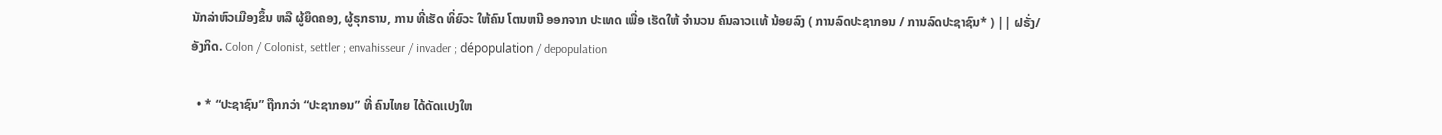ນັກລ່າຫົວເມືອງຂຶ້ນ ຫລື ຜູ້ຍຶດຄອງ, ຜູ້ຣຸກຣານ, ການ ທີ່ເຮັດ ທິ່ຍົວະ ໃຫ້ຄົນ ໂຕນຫນີ ອອກຈາກ ປະເທດ ເພື່ອ ເຮັດໃຫ້ ຈໍານວນ ຄົນລາວເເທ້ ນ້ອຍລົງ ( ການລົດປະຊາກອນ / ການລົດປະຊາຊົນ* ) || ຝຣັ່ງ/ອັງກິດ. Colon / Colonist, settler ; envahisseur / invader ; dépopulation / depopulation

  • * “ປະຊາຊົນ” ຖືກກວ່າ “ປະຊາກອນ” ທີ່ ຄົນໄທຍ ໄດ້ດັດເເປງໃຫ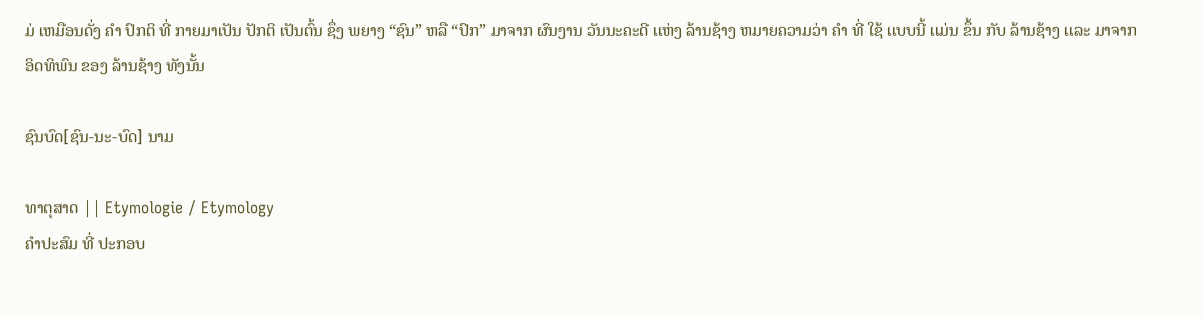ມ່ ເຫມືອນດັ່ງ ຄໍາ ປົກຕິ ທີ່ ກາຍມາເປັນ ປັກຕິ ເປັນຕົ້ນ ຊຶ່ງ ພຍາງ “ຊົນ” ຫລື “ປົກ” ມາຈາກ ຜົນງານ ວັນນະຄະດີ ເເຫ່ງ ລ້ານຊ້າງ ຫມາຍຄວາມວ່າ ຄໍາ ທີ່ ໃຊ້ ເເບບນີ້ ເເມ່ນ ຂຶ້ນ ກັບ ລ້ານຊ້າງ ເເລະ ມາຈາກ ອິດທິພົນ ຂອງ ລ້ານຊ້າງ ທັງນັ້ນ

ຊົນບົດ[ຊົນ-ນະ-ບົດ] ນາມ

ທາຕຸສາດ || Etymologie / Etymology
ຄໍາປະສົມ ທີ່ ປະກອບ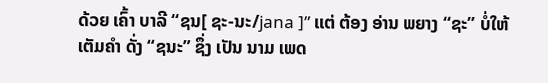ດ້ວຍ ເຄົ້າ ບາລີ “ຊນ[ ຊະ-ນະ/jana ]” ເເຕ່ ຕ້ອງ ອ່ານ ພຍາງ “ຊະ” ບໍ່ໃຫ້ ເຕັມຄໍາ ດັ່ງ “ຊນະ” ຊຶ່ງ ເປັນ ນາມ ເພດ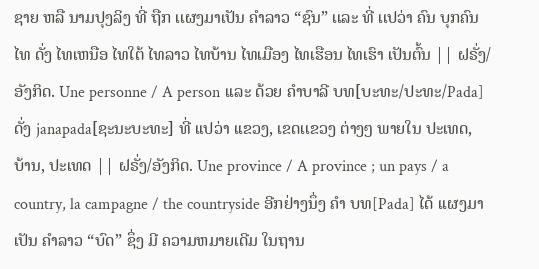ຊາຍ ຫລື ນາມປຸງລິງ ທີ່ ຖືກ ເເຜງມາເປັນ ຄໍາລາວ “ຊົນ” ເເລະ ທີ່ ເເປວ່າ ຄົນ ບຸກຄົນ ໄທ ດັ່ງ ໄທເຫນືອ ໄທໃຕ້ ໄທລາວ ໄທບ້ານ ໄທເມືອງ ໄທເຮືອນ ໄທເຮົາ ເປັນຕົ້ນ || ຝຣັ່ງ/ອັງກິດ. Une personne / A person ເເລະ ດ້ວຍ ຄໍາບາລີ ບທ[ບະທະ/ປະທະ/Pada] ດັ່ງ janapada[ຊະນະບະທະ] ທີ່ ເເປວ່າ ເເຂວງ, ເຂດເເຂວງ ຕ່າງໆ ພາຍໃນ ປະເທດ, ບ້ານ, ປະເທດ || ຝຣັ່ງ/ອັງກິດ. Une province / A province ; un pays / a country, la campagne / the countryside ອີກຢ່າງນຶ່ງ ຄໍາ ບທ[Pada] ໄດ້ ເເຜງມາເປັນ ຄໍາລາວ “ບົດ” ຊຶ່ງ ມີ ຄວາມຫມາຍເດີມ ໃນຖານ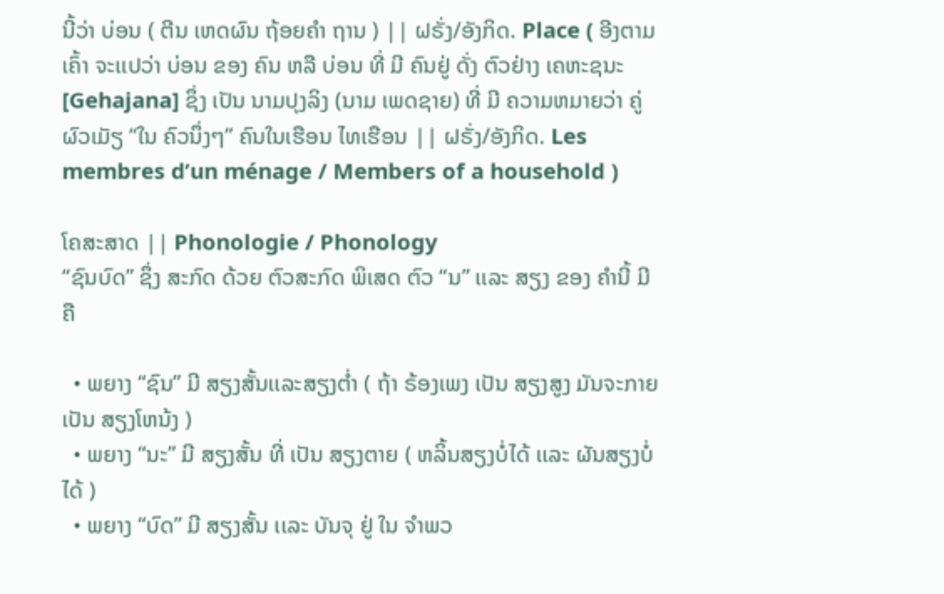ນີ້ວ່າ ບ່ອນ ( ຕີນ ເຫດຜົນ ຖ້ອຍຄໍາ ຖານ ) || ຝຣັ່ງ/ອັງກິດ. Place ( ອີງຕາມເຄົ້າ ຈະເເປວ່າ ບ່ອນ ຂອງ ຄົນ ຫລື ບ່ອນ ທີ່ ມີ ຄົນຢູ່ ດັ່ງ ຕົວຢ່າງ ເຄຫະຊນະ[Gehajana] ຊຶ່ງ ເປັນ ນາມປຸງລິງ (ນາມ ເພດຊາຍ) ທີ່ ມີ ຄວາມຫມາຍວ່າ ຄູ່ຜົວເມັຽ “ໃນ ຄົວນຶ່ງໆ” ຄົນໃນເຮືອນ ໄທເຮືອນ || ຝຣັ່ງ/ອັງກິດ. Les membres d’un ménage / Members of a household )

ໂຄສະສາດ || Phonologie / Phonology
“ຊົນບົດ” ຊຶ່ງ ສະກົດ ດ້ວຍ ຕົວສະກົດ ພິເສດ ຕົວ “ນ” ເເລະ ສຽງ ຂອງ ຄໍານີ້ ມີ ຄື

  • ພຍາງ “ຊົນ” ມີ ສຽງສັ້ນເເລະສຽງຕໍ່າ ( ຖ້າ ຣ້ອງເພງ ເປັນ ສຽງສູງ ມັນຈະກາຍເປັນ ສຽງໂຫນ້ງ )
  • ພຍາງ “ນະ” ມີ ສຽງສັ້ນ ທີ່ ເປັນ ສຽງຕາຍ ( ຫລິ້ນສຽງບໍ່ໄດ້ ເເລະ ຜັນສຽງບໍ່ໄດ້ )
  • ພຍາງ “ບົດ” ມີ ສຽງສັ້ນ ເເລະ ບັນຈຸ ຢູ່ ໃນ ຈໍາພວ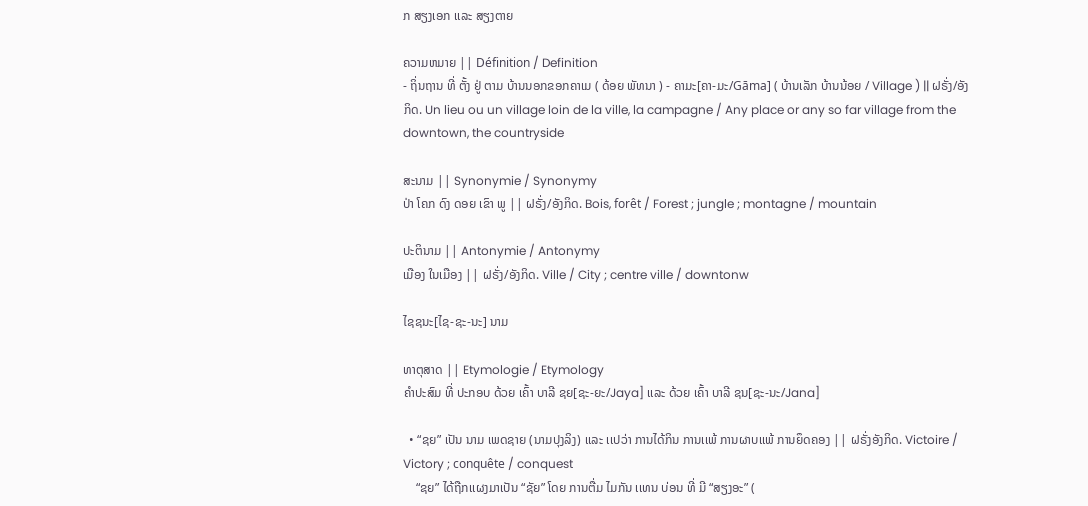ກ ສຽງເອກ ເເລະ ສຽງຕາຍ

ຄວາມຫມາຍ || Définition / Definition
- ຖິ່ນຖານ ທີ່ ຕັ້ງ ຢູ່ ຕາມ ບ້ານນອກຂອກຄາເມ ( ດ້ອຍ ພັທນາ ) - ຄາມະ[ຄາ-ມະ/Gāma] ( ບ້ານເລັກ ບ້ານນ້ອຍ / Village ) || ຝຣັ່ງ/ອັງກິດ. Un lieu ou un village loin de la ville, la campagne / Any place or any so far village from the downtown, the countryside

ສະນາມ || Synonymie / Synonymy
ປ່າ ໂຄກ ດົງ ດອຍ ເຂົາ ພູ || ຝຣັ່ງ/ອັງກິດ. Bois, forêt / Forest ; jungle ; montagne / mountain

ປະຕິນາມ || Antonymie / Antonymy
ເມືອງ ໃນເມືອງ || ຝຣັ່ງ/ອັງກິດ. Ville / City ; centre ville / downtonw

ໄຊຊນະ[ໄຊ-ຊະ-ນະ] ນາມ

ທາຕຸສາດ || Etymologie / Etymology
ຄໍາປະສົມ ທີ່ ປະກອບ ດ້ວຍ ເຄົ້າ ບາລີ ຊຍ[ຊະ-ຍະ/Jaya] ເເລະ ດ້ວຍ ເຄົ້າ ບາລີ ຊນ[ຊະ-ນະ/Jana]

  • “ຊຍ” ເປັນ ນາມ ເພດຊາຍ (ນາມປຸງລິງ) ເເລະ ເເປວ່າ ການໄດ້ກິນ ການເເພ້ ການຜາບເເພ້ ການຍຶດຄອງ || ຝຣັ່ງອັງກິດ. Victoire / Victory ; conquête / conquest
    “ຊຍ” ໄດ້ຖືກເເຜງມາເປັນ “ຊັຍ” ໂດຍ ການຕື່ມ ໄມກັນ ເເທນ ບ່ອນ ທີ່ ມີ “ສຽງອະ” (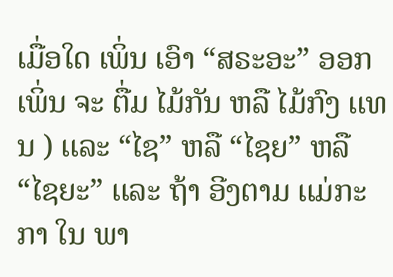ເມື່ອໃດ ເພິ່ນ ເອົາ “ສຣະອະ” ອອກ ເພິ່ນ ຈະ ຕື່ມ ໄມ້ກັນ ຫລື ໄມ້ກົງ ເເທນ ) ເເລະ “ໄຊ” ຫລື “ໄຊຍ” ຫລື “ໄຊຍະ” ເເລະ ຖ້າ ອີງຕາມ ເເມ່ກະກາ ໃນ ພາ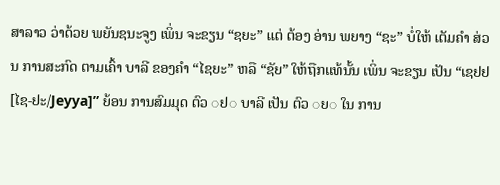ສາລາວ ວ່າດ້ວຍ ພຍັນຊນະຈູງ ເພິ່ນ ຈະຂຽນ “ຊຍະ” ເເຕ່ ຕ້ອງ ອ່ານ ພຍາງ “ຊະ” ບໍ່ໃຫ້ ເຕັມຄໍາ ສ່ວນ ການສະກົດ ຕາມເຄົ້າ ບາລີ ຂອງຄໍາ “ໄຊຍະ” ຫລື “ຊັຍ” ໃຫ້ຖືກເເທ້ນັ້ນ ເພິ່ນ ຈະຂຽນ ເປັນ “ເຊຢຢ[ໄຊ-ຢະ/Jeyya]” ຍ້ອນ ການສົມມຸດ ຕົວ ◌ຢ◌ ບາລີ ເປັນ ຕົວ ◌ຍ◌ ໃນ ການ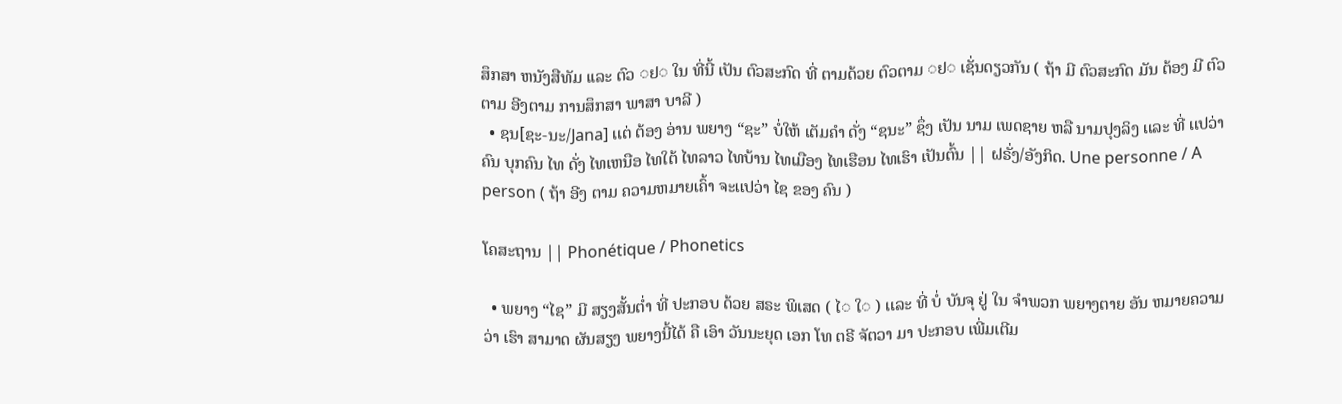ສຶກສາ ຫນັງສືທັມ ເເລະ ຕົວ ◌ຢ◌ ໃນ ທີ່ນີ້ ເປັນ ຕົວສະກົດ ທີ່ ຕາມດ້ວຍ ຕົວຕາມ ◌ຢ◌ ເຊັ່ນດຽວກັນ ( ຖ້າ ມີ ຕົວສະກົດ ມັນ ຕ້ອງ ມີ ຕົວຕາມ ອີງຕາມ ການສຶກສາ ພາສາ ບາລີ )
  • ຊນ[ຊະ-ນະ/Jana] ເເຕ່ ຕ້ອງ ອ່ານ ພຍາງ “ຊະ” ບໍ່ໃຫ້ ເຕັມຄໍາ ດັ່ງ “ຊນະ” ຊຶ່ງ ເປັນ ນາມ ເພດຊາຍ ຫລື ນາມປຸງລິງ ເເລະ ທີ່ ເເປວ່າ ຄົນ ບຸກຄົນ ໄທ ດັ່ງ ໄທເຫນືອ ໄທໃຕ້ ໄທລາວ ໄທບ້ານ ໄທເມືອງ ໄທເຮືອນ ໄທເຮົາ ເປັນຕົ້ນ || ຝຣັ່ງ/ອັງກິດ. Une personne / A person ( ຖ້າ ອີງ ຕາມ ຄວາມຫມາຍເຄົ້າ ຈະເເປວ່າ ໄຊ ຂອງ ຄົນ )

ໂຄສະຖານ || Phonétique / Phonetics

  • ພຍາງ “ໄຊ” ມີ ສຽງສັ້ນຕໍ່າ ທີ່ ປະກອບ ດ້ວຍ ສຣະ ພິເສດ ( ໄ◌ ໃ◌ ) ເເລະ ທີ່ ບໍ່ ບັນຈຸ ຢູ່ ໃນ ຈໍາພວກ ພຍາງຕາຍ ອັນ ຫມາຍຄວາມວ່າ ເຮົາ ສາມາດ ຜັນສຽງ ພຍາງນີ້ໄດ້ ຄື ເອົາ ວັນນະຍຸດ ເອກ ໂທ ຕຣີ ຈັຕວາ ມາ ປະກອບ ເພີ່ມເຕີມ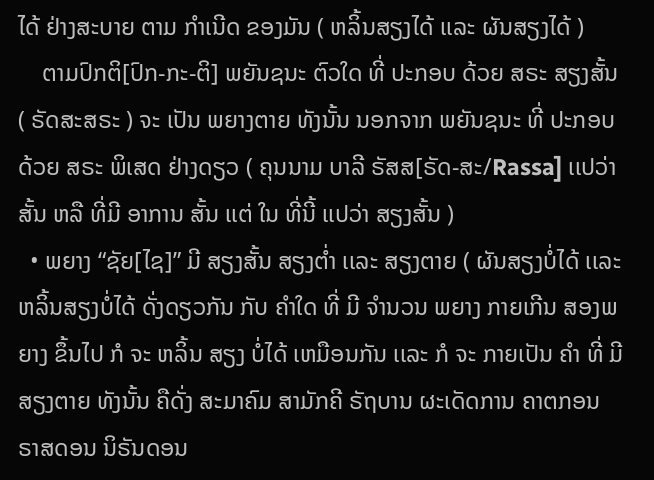ໄດ້ ຢ່າງສະບາຍ ຕາມ ກໍາເນີດ ຂອງມັນ ( ຫລິ້ນສຽງໄດ້ ເເລະ ຜັນສຽງໄດ້ )
    ຕາມປົກຕິ[ປົກ-ກະ-ຕິ] ພຍັນຊນະ ຕົວໃດ ທີ່ ປະກອບ ດ້ວຍ ສຣະ ສຽງສັ້ນ ( ຣັດສະສຣະ ) ຈະ ເປັນ ພຍາງຕາຍ ທັງນັ້ນ ນອກຈາກ ພຍັນຊນະ ທີ່ ປະກອບ ດ້ວຍ ສຣະ ພິເສດ ຢ່າງດຽວ ( ຄຸນນາມ ບາລີ ຣັສສ[ຣັດ-ສະ/Rassa] ເເປວ່າ ສັ້ນ ຫລື ທີ່ມີ ອາການ ສັ້ນ ເເຕ່ ໃນ ທີ່ນີ້ ເເປວ່າ ສຽງສັ້ນ )
  • ພຍາງ “ຊັຍ[ໄຊ]” ມີ ສຽງສັ້ນ ສຽງຕໍ່າ ເເລະ ສຽງຕາຍ ( ຜັນສຽງບໍ່ໄດ້ ເເລະ ຫລິ້ນສຽງບໍ່ໄດ້ ດັ່ງດຽວກັນ ກັບ ຄໍາໃດ ທີ່ ມີ ຈໍານວນ ພຍາງ ກາຍເກີນ ສອງພຍາງ ຂຶ້ນໄປ ກໍ ຈະ ຫລິ້ນ ສຽງ ບໍ່ໄດ້ ເຫມືອນກັນ ເເລະ ກໍ ຈະ ກາຍເປັນ ຄໍາ ທີ່ ມີ ສຽງຕາຍ ທັງນັ້ນ ຄືດັ່ງ ສະມາຄົມ ສາມັກຄີ ຣັຖບານ ຜະເດັດການ ຄາຕກອນ ຣາສດອນ ນິຣັນດອນ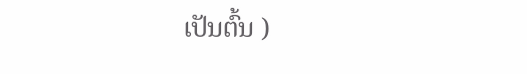ເປັນຕົ້ນ )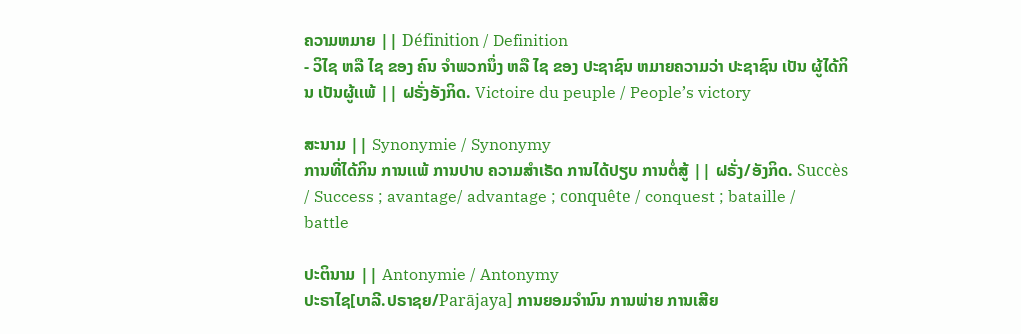ຄວາມຫມາຍ || Définition / Definition
- ວິໄຊ ຫລື ໄຊ ຂອງ ຄົນ ຈໍາພວກນຶ່ງ ຫລື ໄຊ ຂອງ ປະຊາຊົນ ຫມາຍຄວາມວ່າ ປະຊາຊົນ ເປັນ ຜູ້ໄດ້ກິນ ເປັນຜູ້ເເພ້ || ຝຣັ່ງອັງກິດ. Victoire du peuple / People’s victory

ສະນາມ || Synonymie / Synonymy
ການທີ່ໄດ້ກິນ ການເເພ້ ການປາບ ຄວາມສໍາເຣັດ ການໄດ້ປຽບ ການຕໍ່ສູ້ || ຝຣັ່ງ/ອັງກິດ. Succès / Success ; avantage/ advantage ; conquête / conquest ; bataille / battle

ປະຕິນາມ || Antonymie / Antonymy
ປະຣາໄຊ[ບາລີ.ປຣາຊຍ/Parājaya] ການຍອມຈໍານົນ ການພ່າຍ ການເສີຍ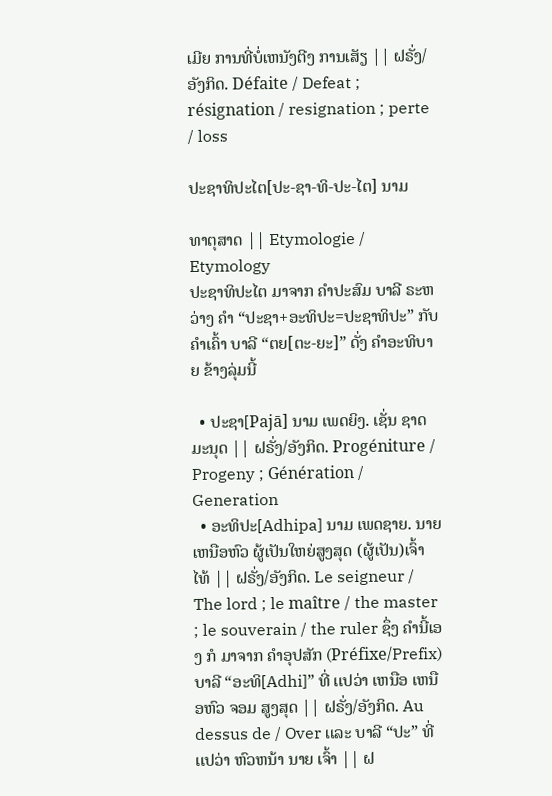ເມີຍ ການທີ່ບໍ່ເຫນັງຕີງ ການເສັຽ || ຝຣັ່ງ/ອັງກິດ. Défaite / Defeat ; résignation / resignation ; perte / loss

ປະຊາທິປະໄຕ[ປະ-ຊາ-ທິ-ປະ-ໄຕ] ນາມ

ທາຕຸສາດ || Etymologie / Etymology
ປະຊາທິປະໄຕ ມາຈາກ ຄໍາປະສົມ ບາລີ ຣະຫວ່າງ ຄໍາ “ປະຊາ+ອະທິປະ=ປະຊາທິປະ” ກັບ ຄໍາເຄົ້າ ບາລີ “ຕຍ[ຕະ-ຍະ]” ດັ່ງ ຄໍາອະທິບາຍ ຂ້າງລຸ່ມນີ້

  • ປະຊາ[Pajā] ນາມ ເພດຍິງ. ເຊັ່ນ ຊາດມະນຸດ || ຝຣັ່ງ/ອັງກິດ. Progéniture / Progeny ; Génération / Generation
  • ອະທິປະ[Adhipa] ນາມ ເພດຊາຍ. ນາຍເຫນືອຫົວ ຜູ້ເປັນໃຫຍ່ສູງສຸດ (ຜູ້ເປັນ)ເຈົ້າ ໄທ້ || ຝຣັ່ງ/ອັງກິດ. Le seigneur / The lord ; le maître / the master ; le souverain / the ruler ຊຶ່ງ ຄໍານີ້ເອງ ກໍ ມາຈາກ ຄໍາອຸປສັກ (Préfixe/Prefix) ບາລີ “ອະທິ[Adhi]” ທີ່ ເເປວ່າ ເຫນືອ ເຫນືອຫົວ ຈອມ ສູງສຸດ || ຝຣັ່ງ/ອັງກິດ. Au dessus de / Over ເເລະ ບາລີ “ປະ” ທີ່ ເເປວ່າ ຫົວຫນ້າ ນາຍ ເຈົ້າ || ຝ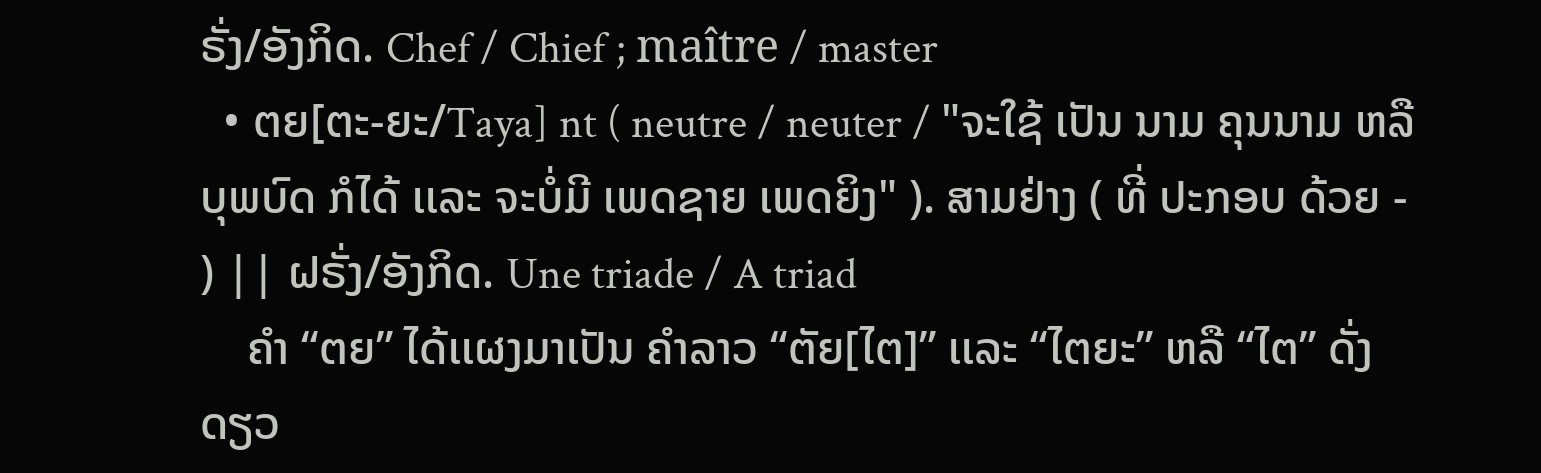ຣັ່ງ/ອັງກິດ. Chef / Chief ; maître / master
  • ຕຍ[ຕະ-ຍະ/Taya] nt ( neutre / neuter / "ຈະໃຊ້ ເປັນ ນາມ ຄຸນນາມ ຫລື ບຸພບົດ ກໍໄດ້ ເເລະ ຈະບໍ່ມີ ເພດຊາຍ ເພດຍິງ" ). ສາມຢ່າງ ( ທີ່ ປະກອບ ດ້ວຍ - ) || ຝຣັ່ງ/ອັງກິດ. Une triade / A triad
    ຄໍາ “ຕຍ” ໄດ້ເເຜງມາເປັນ ຄໍາລາວ “ຕັຍ[ໄຕ]” ເເລະ “ໄຕຍະ” ຫລື “ໄຕ” ດັ່ງດຽວ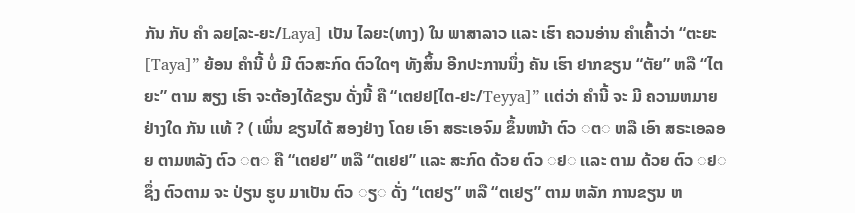ກັນ ກັບ ຄໍາ ລຍ[ລະ-ຍະ/Laya] ເປັນ ໄລຍະ(ທາງ) ໃນ ພາສາລາວ ເເລະ ເຮົາ ຄວນອ່ານ ຄໍາເຄົ້າວ່າ “ຕະຍະ[Taya]” ຍ້ອນ ຄໍານີ້ ບໍ່ ມີ ຕົວສະກົດ ຕົວໃດໆ ທັງສິ້ນ ອີກປະການນຶ່ງ ຄັນ ເຮົາ ຢາກຂຽນ “ຕັຍ” ຫລື “ໄຕຍະ” ຕາມ ສຽງ ເຮົາ ຈະຕ້ອງໄດ້ຂຽນ ດັ່ງນີ້ ຄື “ເຕຢຢ[ໄຕ-ຢະ/Teyya]” ເເຕ່ວ່າ ຄໍານີ້ ຈະ ມີ ຄວາມຫມາຍ ຢ່າງໃດ ກັນ ເເທ້ ? ( ເພິ່ນ ຂຽນໄດ້ ສອງຢ່າງ ໂດຍ ເອົາ ສຣະເອຈົມ ຂຶ້ນຫນ້າ ຕົວ ◌ຕ◌ ຫລື ເອົາ ສຣະເອລອຍ ຕາມຫລັງ ຕົວ ◌ຕ◌ ຄື “ເຕຢຢ” ຫລື “ຕເຢຢ” ເເລະ ສະກົດ ດ້ວຍ ຕົວ ◌ຢ◌ ເເລະ ຕາມ ດ້ວຍ ຕົວ ◌ຢ◌ ຊຶ່ງ ຕົວຕາມ ຈະ ປ່ຽນ ຮູບ ມາເປັນ ຕົວ ◌ຽ◌ ດັ່ງ “ເຕຢຽ” ຫລື “ຕເຢຽ” ຕາມ ຫລັກ ການຂຽນ ຫ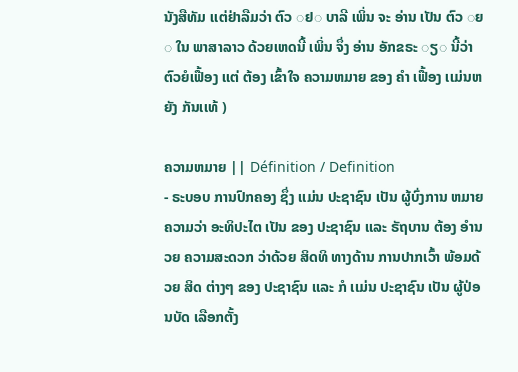ນັງສືທັມ ເເຕ່ຢ່າລືມວ່າ ຕົວ ◌ຢ◌ ບາລີ ເພິ່ນ ຈະ ອ່ານ ເປັນ ຕົວ ◌ຍ◌ ໃນ ພາສາລາວ ດ້ວຍເຫດນີ້ ເພິ່ນ ຈຶ່ງ ອ່ານ ອັກຂຣະ ◌ຽ◌ ນີ້ວ່າ ຕົວຍໍເຟື້ອງ ເເຕ່ ຕ້ອງ ເຂົ້າໃຈ ຄວາມຫມາຍ ຂອງ ຄໍາ ເຟື້ອງ ເເມ່ນຫຍັງ ກັນເເທ້ )

ຄວາມຫມາຍ || Définition / Definition
- ຣະບອບ ການປົກຄອງ ຊຶ່ງ ເເມ່ນ ປະຊາຊົນ ເປັນ ຜູ້ບົ່ງການ ຫມາຍຄວາມວ່າ ອະທິປະໄຕ ເປັນ ຂອງ ປະຊາຊົນ ເເລະ ຣັຖບານ ຕ້ອງ ອໍານວຍ ຄວາມສະດວກ ວ່າດ້ວຍ ສິດທິ ທາງດ້ານ ການປາກເວົ້າ ພ້ອມດ້ວຍ ສິດ ຕ່າງໆ ຂອງ ປະຊາຊົນ ເເລະ ກໍ ເເມ່ນ ປະຊາຊົນ ເປັນ ຜູ້ປ່ອນບັດ ເລືອກຕັ້ງ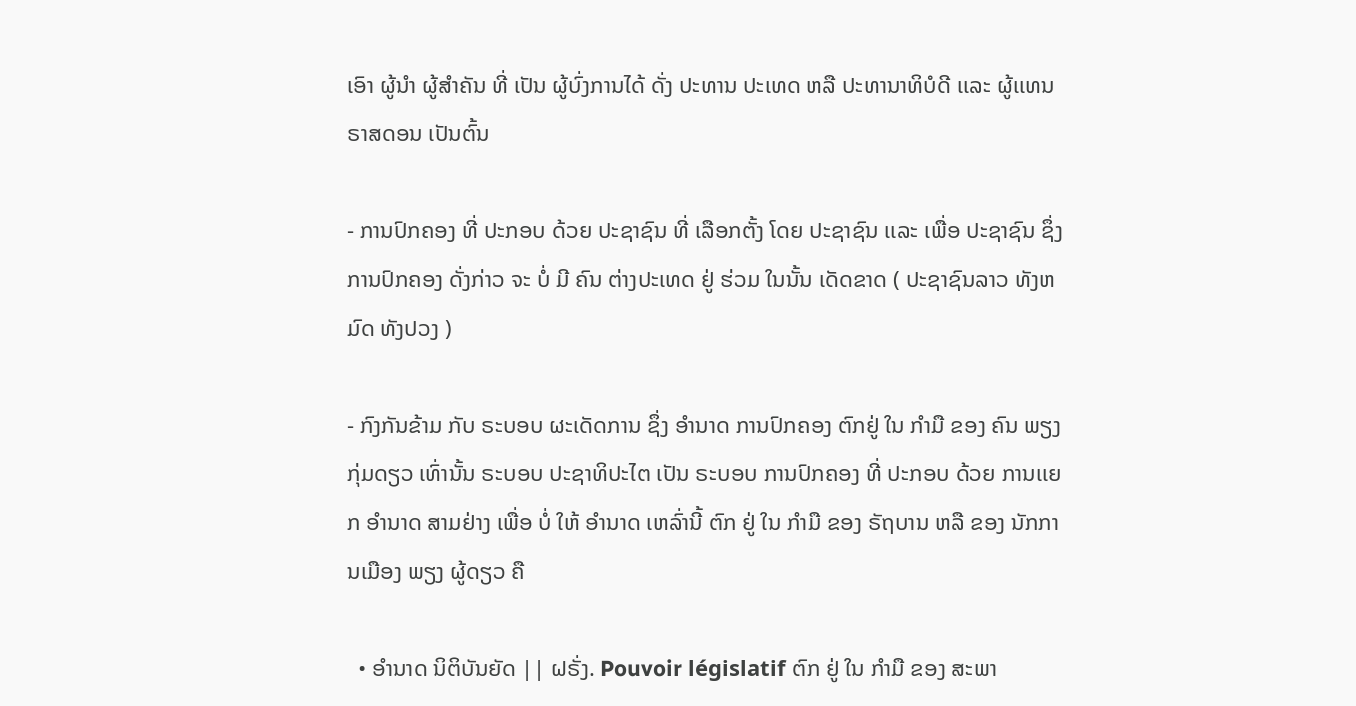ເອົາ ຜູ້ນໍາ ຜູ້ສໍາຄັນ ທີ່ ເປັນ ຜູ້ບົ່ງການໄດ້ ດັ່ງ ປະທານ ປະເທດ ຫລື ປະທານາທິບໍດີ ເເລະ ຜູ້ເເທນ ຣາສດອນ ເປັນຕົ້ນ

- ການປົກຄອງ ທີ່ ປະກອບ ດ້ວຍ ປະຊາຊົນ ທີ່ ເລືອກຕັ້ງ ໂດຍ ປະຊາຊົນ ເເລະ ເພື່ອ ປະຊາຊົນ ຊຶ່ງ ການປົກຄອງ ດັ່ງກ່າວ ຈະ ບໍ່ ມີ ຄົນ ຕ່າງປະເທດ ຢູ່ ຮ່ວມ ໃນນັ້ນ ເດັດຂາດ ( ປະຊາຊົນລາວ ທັງຫມົດ ທັງປວງ )

- ກົງກັນຂ້າມ ກັບ ຣະບອບ ຜະເດັດການ ຊຶ່ງ ອໍານາດ ການປົກຄອງ ຕົກຢູ່ ໃນ ກໍາມື ຂອງ ຄົນ ພຽງ ກຸ່ມດຽວ ເທົ່ານັ້ນ ຣະບອບ ປະຊາທິປະໄຕ ເປັນ ຣະບອບ ການປົກຄອງ ທີ່ ປະກອບ ດ້ວຍ ການເເຍກ ອໍານາດ ສາມຢ່າງ ເພື່ອ ບໍ່ ໃຫ້ ອໍານາດ ເຫລົ່ານີ້ ຕົກ ຢູ່ ໃນ ກໍາມື ຂອງ ຣັຖບານ ຫລື ຂອງ ນັກການເມືອງ ພຽງ ຜູ້ດຽວ ຄື

  • ອໍານາດ ນິຕິບັນຍັດ || ຝຣັ່ງ. Pouvoir législatif ຕົກ ຢູ່ ໃນ ກໍາມື ຂອງ ສະພາ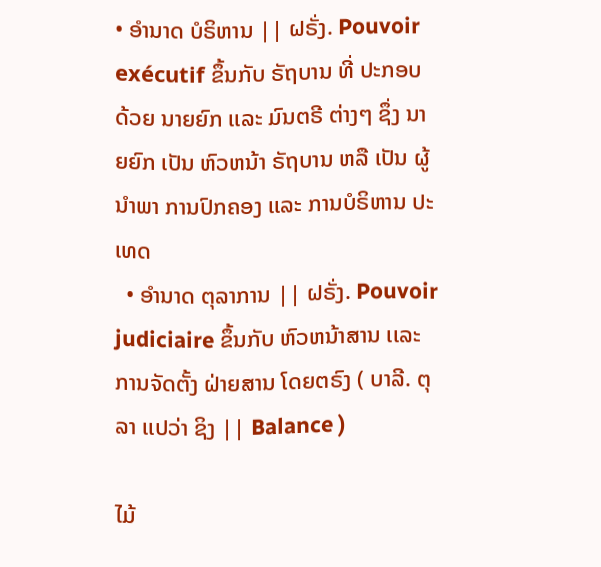• ອໍານາດ ບໍຣິຫານ || ຝຣັ່ງ. Pouvoir exécutif ຂຶ້ນກັບ ຣັຖບານ ທີ່ ປະກອບ ດ້ວຍ ນາຍຍົກ ເເລະ ມົນຕຣີ ຕ່າງໆ ຊຶ່ງ ນາຍຍົກ ເປັນ ຫົວຫນ້າ ຣັຖບານ ຫລື ເປັນ ຜູ້ນໍາພາ ການປົກຄອງ ເເລະ ການບໍຣິຫານ ປະເທດ
  • ອໍານາດ ຕຸລາການ || ຝຣັ່ງ. Pouvoir judiciaire ຂຶ້ນກັບ ຫົວຫນ້າສານ ເເລະ ການຈັດຕັ້ງ ຝ່າຍສານ ໂດຍຕຣົງ ( ບາລີ. ຕຸລາ ເເປວ່າ ຊິງ || Balance )

ໄມ້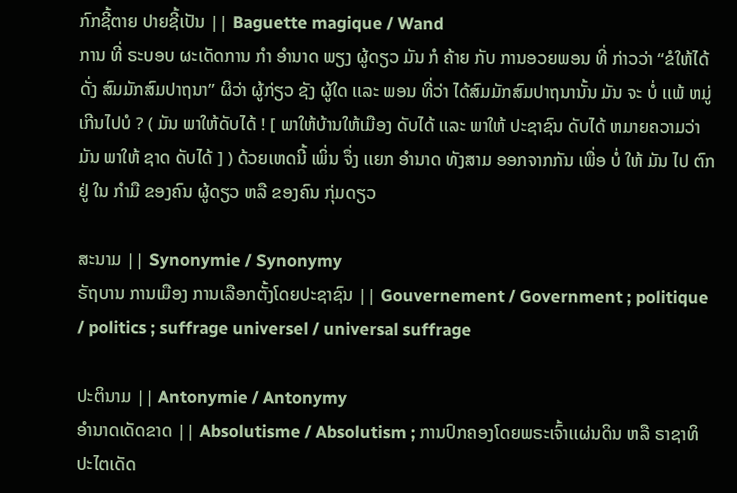ກົກຊີ້ຕາຍ ປາຍຊີ້ເປັນ || Baguette magique / Wand
ການ ທີ່ ຣະບອບ ຜະເດັດການ ກໍາ ອໍານາດ ພຽງ ຜູ້ດຽວ ມັນ ກໍ ຄ້າຍ ກັບ ການອວຍພອນ ທີ່ ກ່າວວ່າ “ຂໍໃຫ້ໄດ້ ດັ່ງ ສົມມັກສົມປາຖນາ” ຜິວ່າ ຜູ້ກ່ຽວ ຊັງ ຜູ້ໃດ ເເລະ ພອນ ທີ່ວ່າ ໄດ້ສົມມັກສົມປາຖນານັ້ນ ມັນ ຈະ ບໍ່ ເເພ້ ຫມູ່ ເກີນໄປບໍ ? ( ມັນ ພາໃຫ້ດັບໄດ້ ! [ ພາໃຫ້ບ້ານໃຫ້ເມືອງ ດັບໄດ້ ເເລະ ພາໃຫ້ ປະຊາຊົນ ດັບໄດ້ ຫມາຍຄວາມວ່າ ມັນ ພາໃຫ້ ຊາດ ດັບໄດ້ ] ) ດ້ວຍເຫດນີ້ ເພິ່ນ ຈຶ່ງ ເເຍກ ອໍານາດ ທັງສາມ ອອກຈາກກັນ ເພື່ອ ບໍ່ ໃຫ້ ມັນ ໄປ ຕົກ ຢູ່ ໃນ ກໍາມື ຂອງຄົນ ຜູ້ດຽວ ຫລື ຂອງຄົນ ກຸ່ມດຽວ

ສະນາມ || Synonymie / Synonymy
ຣັຖບານ ການເມືອງ ການເລືອກຕັ້ງໂດຍປະຊາຊົນ || Gouvernement / Government ; politique / politics ; suffrage universel / universal suffrage

ປະຕິນາມ || Antonymie / Antonymy
ອໍານາດເດັດຂາດ || Absolutisme / Absolutism ; ການປົກຄອງໂດຍພຣະເຈົ້າເເຜ່ນດິນ ຫລື ຣາຊາທິປະໄຕເດັດ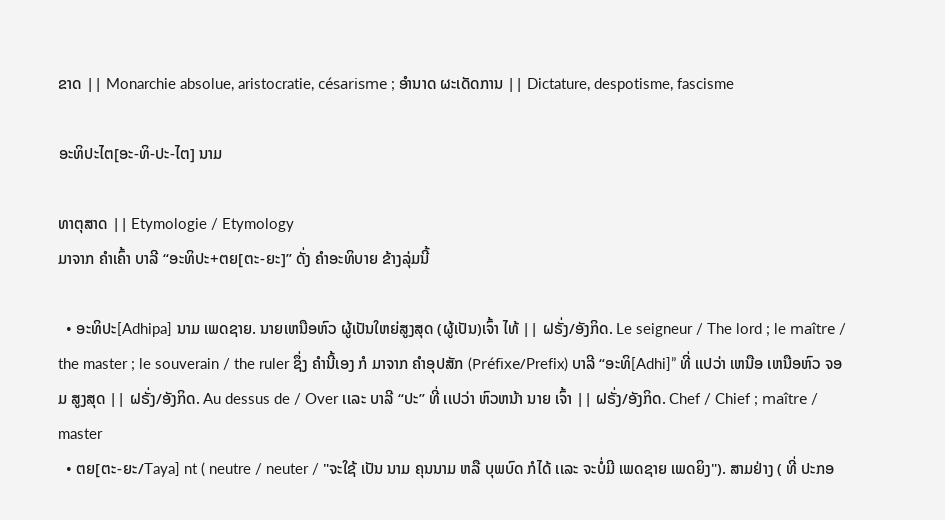ຂາດ || Monarchie absolue, aristocratie, césarisme ; ອໍານາດ ຜະເດັດການ || Dictature, despotisme, fascisme

ອະທິປະໄຕ[ອະ-ທິ-ປະ-ໄຕ] ນາມ

ທາຕຸສາດ || Etymologie / Etymology
ມາຈາກ ຄໍາເຄົ້າ ບາລີ “ອະທິປະ+ຕຍ[ຕະ-ຍະ]” ດັ່ງ ຄໍາອະທິບາຍ ຂ້າງລຸ່ມນີ້

  • ອະທິປະ[Adhipa] ນາມ ເພດຊາຍ. ນາຍເຫນືອຫົວ ຜູ້ເປັນໃຫຍ່ສູງສຸດ (ຜູ້ເປັນ)ເຈົ້າ ໄທ້ || ຝຣັ່ງ/ອັງກິດ. Le seigneur / The lord ; le maître / the master ; le souverain / the ruler ຊຶ່ງ ຄໍານີ້ເອງ ກໍ ມາຈາກ ຄໍາອຸປສັກ (Préfixe/Prefix) ບາລີ “ອະທິ[Adhi]” ທີ່ ເເປວ່າ ເຫນືອ ເຫນືອຫົວ ຈອມ ສູງສຸດ || ຝຣັ່ງ/ອັງກິດ. Au dessus de / Over ເເລະ ບາລີ “ປະ” ທີ່ ເເປວ່າ ຫົວຫນ້າ ນາຍ ເຈົ້າ || ຝຣັ່ງ/ອັງກິດ. Chef / Chief ; maître / master
  • ຕຍ[ຕະ-ຍະ/Taya] nt ( neutre / neuter / "ຈະໃຊ້ ເປັນ ນາມ ຄຸນນາມ ຫລື ບຸພບົດ ກໍໄດ້ ເເລະ ຈະບໍ່ມີ ເພດຊາຍ ເພດຍິງ"). ສາມຢ່າງ ( ທີ່ ປະກອ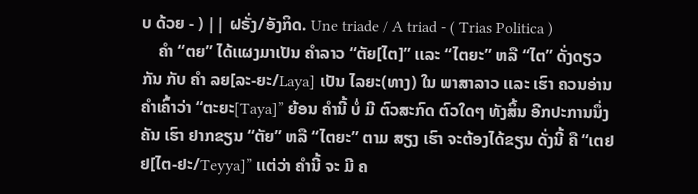ບ ດ້ວຍ - ) || ຝຣັ່ງ/ອັງກິດ. Une triade / A triad - ( Trias Politica )
    ຄໍາ “ຕຍ” ໄດ້ເເຜງມາເປັນ ຄໍາລາວ “ຕັຍ[ໄຕ]” ເເລະ “ໄຕຍະ” ຫລື “ໄຕ” ດັ່ງດຽວກັນ ກັບ ຄໍາ ລຍ[ລະ-ຍະ/Laya] ເປັນ ໄລຍະ(ທາງ) ໃນ ພາສາລາວ ເເລະ ເຮົາ ຄວນອ່ານ ຄໍາເຄົ້າວ່າ “ຕະຍະ[Taya]” ຍ້ອນ ຄໍານີ້ ບໍ່ ມີ ຕົວສະກົດ ຕົວໃດໆ ທັງສິ້ນ ອີກປະການນຶ່ງ ຄັນ ເຮົາ ຢາກຂຽນ “ຕັຍ” ຫລື “ໄຕຍະ” ຕາມ ສຽງ ເຮົາ ຈະຕ້ອງໄດ້ຂຽນ ດັ່ງນີ້ ຄື “ເຕຢຢ[ໄຕ-ຢະ/Teyya]” ເເຕ່ວ່າ ຄໍານີ້ ຈະ ມີ ຄ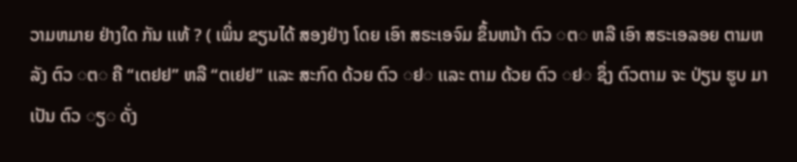ວາມຫມາຍ ຢ່າງໃດ ກັນ ເເທ້ ? ( ເພິ່ນ ຂຽນໄດ້ ສອງຢ່າງ ໂດຍ ເອົາ ສຣະເອຈົມ ຂຶ້ນຫນ້າ ຕົວ ◌ຕ◌ ຫລື ເອົາ ສຣະເອລອຍ ຕາມຫລັງ ຕົວ ◌ຕ◌ ຄື “ເຕຢຢ” ຫລື “ຕເຢຢ” ເເລະ ສະກົດ ດ້ວຍ ຕົວ ◌ຢ◌ ເເລະ ຕາມ ດ້ວຍ ຕົວ ◌ຢ◌ ຊຶ່ງ ຕົວຕາມ ຈະ ປ່ຽນ ຮູບ ມາເປັນ ຕົວ ◌ຽ◌ ດັ່ງ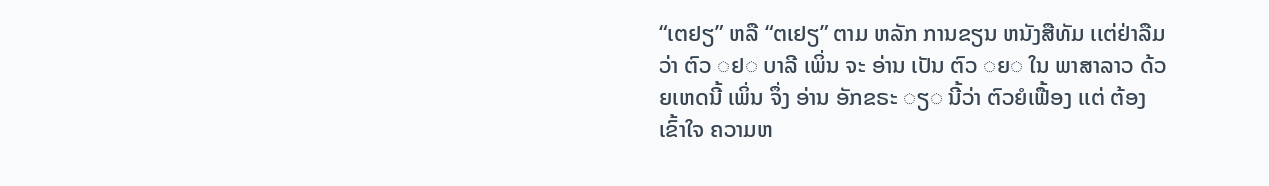“ເຕຢຽ” ຫລື “ຕເຢຽ” ຕາມ ຫລັກ ການຂຽນ ຫນັງສືທັມ ເເຕ່ຢ່າລືມວ່າ ຕົວ ◌ຢ◌ ບາລີ ເພິ່ນ ຈະ ອ່ານ ເປັນ ຕົວ ◌ຍ◌ ໃນ ພາສາລາວ ດ້ວຍເຫດນີ້ ເພິ່ນ ຈຶ່ງ ອ່ານ ອັກຂຣະ ◌ຽ◌ ນີ້ວ່າ ຕົວຍໍເຟື້ອງ ເເຕ່ ຕ້ອງ ເຂົ້າໃຈ ຄວາມຫ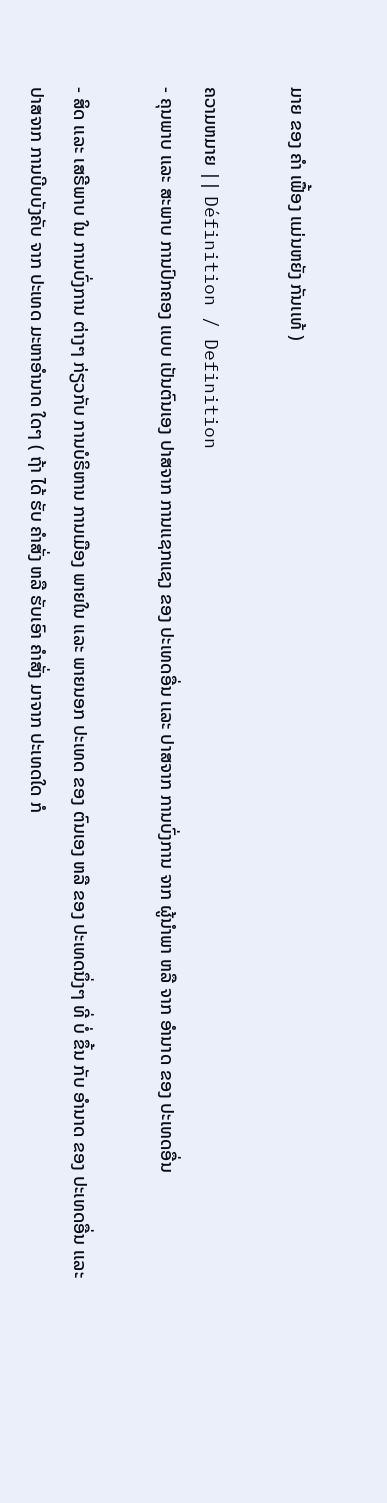ມາຍ ຂອງ ຄໍາ ເຟື້ອງ ເເມ່ນຫຍັງ ກັນເເທ້ )

ຄວາມຫມາຍ || Définition / Definition
- ຄຸນພາບ ເເລະ ສະພາບ ການປົກຄອງ ເເບບ ເປັນຕົນເອງ ປາສຈາກ ການເເຊກເເຊງ ຂອງ ປະເທດອື່ນ ເເລະ ປາສຈາກ ການບົ່ງການ ຈາກ ຜູ້ນໍາພາ ຫລື ຈາກ ອໍານາດ ຂອງ ປະເທດອື່ນ

- ສິດ ເເລະ ເສຣີພາບ ໃນ ການບົ່ງການ ຕ່າງໆ ກ່ຽວກັບ ການບໍຣິຫານ ການເມືອງ ພາຍໃນ ເເລະ ພາຍນອກ ປະເທດ ຂອງ ຕົນເອງ ຫລື ຂອງ ປະເທດນຶ່ງໆ ທີ່ ບໍ່ ຂຶ້ນ ກັບ ອໍານາດ ຂອງ ປະເທດອື່ນ ເເລະ ປາສຈາກ ການບີບບັງຄັບ ຈາກ ປະເທດ ມະຫາອໍານາດ ໃດໆ ( ຖ້າ ໄດ້ ຮັບ ຄໍາສັ່ງ ຫລື ຮັບເອົາ ຄໍາສັ່ງ ມາຈາກ ປະເທດໃດ ກໍ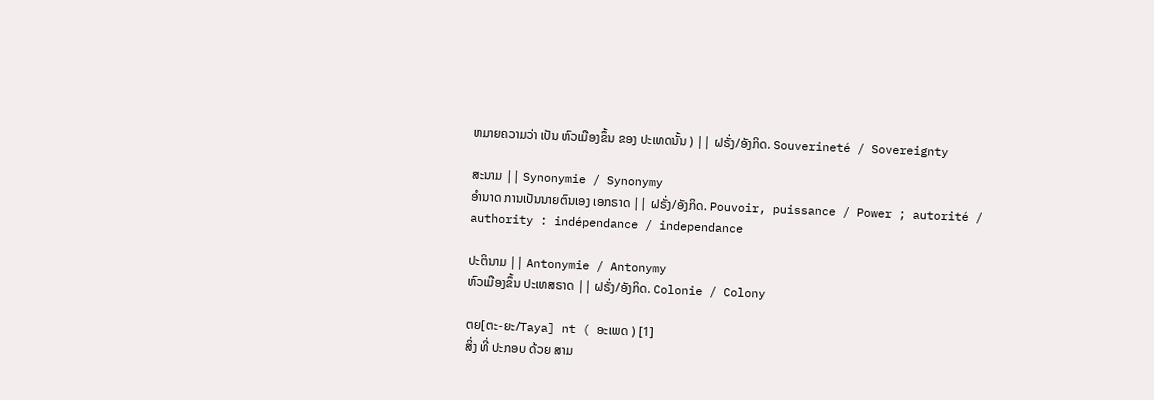ຫມາຍຄວາມວ່າ ເປັນ ຫົວເມືອງຂຶ້ນ ຂອງ ປະເທດນັ້ນ ) || ຝຣັ່ງ/ອັງກິດ. Souverineté / Sovereignty

ສະນາມ || Synonymie / Synonymy
ອໍານາດ ການເປັນນາຍຕົນເອງ ເອກຣາດ || ຝຣັ່ງ/ອັງກິດ. Pouvoir, puissance / Power ; autorité / authority : indépendance / independance

ປະຕິນາມ || Antonymie / Antonymy
ຫົວເມືອງຂຶ້ນ ປະເທສຣາດ || ຝຣັ່ງ/ອັງກິດ. Colonie / Colony

ຕຍ[ຕະ-ຍະ/Taya] nt ( ອະເພດ ) [1]
ສິ່ງ ທີ່ ປະກອບ ດ້ວຍ ສາມ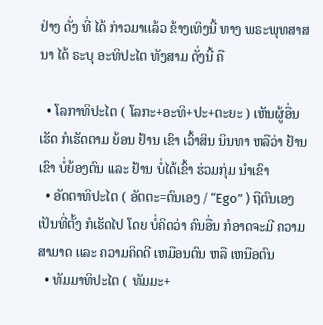ຢ່າງ ດັ່ງ ທີ່ ໄດ້ ກ່າວມາເເລ້ວ ຂ້າງເທິງນີ້ ທາງ ພຣະພຸທສາສນາ ໄດ້ ຣະບຸ ອະທິປະໄຕ ທັງສາມ ດັ່ງນີ້ ຄື

  • ໂລກາທິປະໄຕ ( ໂລກະ+ອະທິ+ປະ+ຕະຍະ ) ເຫັນຜູ້ອື່ນເຮັດ ກໍເຮັດຕາມ ຍ້ອນ ຢ້ານ ເຂົາ ເວົ້າສິນ ນິນທາ ຫລືວ່າ ຢ້ານ ເຂົາ ບໍ່ຍ້ອງຕົນ ເເລະ ຢ້ານ ບໍ່ໄດ້ເຂົ້າ ຮ່ວມກຸ່ມ ນໍາເຂົາ
  • ອັດຕາທິປະໄຕ ( ອັຕຕະ=ຕົນເອງ / “Ego” ) ຖືຕົນເອງເປັນທີ່ຕັ້ງ ກໍເຮັດໄປ ໂດຍ ບໍ່ຄິດວ່າ ຄົນອື່ນ ກໍອາດຈະມີ ຄວາມສາມາດ ເເລະ ຄວາມຄິດດີ ເຫມືອນຕົນ ຫລື ເຫນືອຕົນ
  • ທັມມາທິປະໄຕ ( ທັມມະ+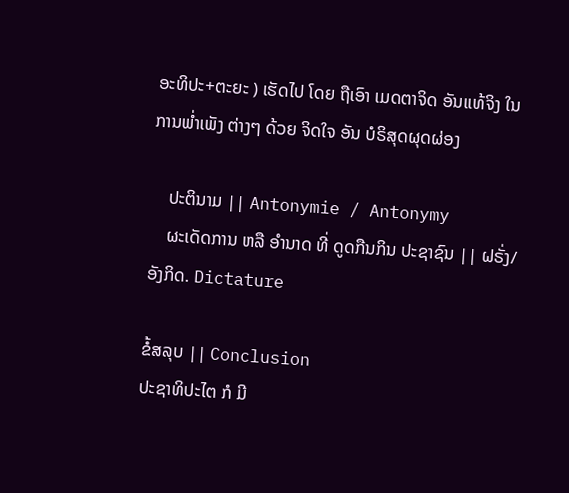ອະທິປະ+ຕະຍະ ) ເຮັດໄປ ໂດຍ ຖືເອົາ ເມດຕາຈິດ ອັນເເທ້ຈິງ ໃນ ການພໍ່າເພັງ ຕ່າງໆ ດ້ວຍ ຈິດໃຈ ອັນ ບໍຣິສຸດຜຸດຜ່ອງ

    ປະຕິນາມ || Antonymie / Antonymy
    ຜະເດັດການ ຫລື ອໍານາດ ທີ່ ດູດກືນກິນ ປະຊາຊົນ || ຝຣັ່ງ/ອັງກິດ. Dictature

ຂໍ້ສລຸບ || Conclusion
ປະຊາທິປະໄຕ ກໍ ມີ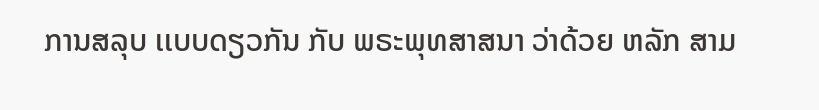ການສລຸບ ເເບບດຽວກັນ ກັບ ພຣະພຸທສາສນາ ວ່າດ້ວຍ ຫລັກ ສາມ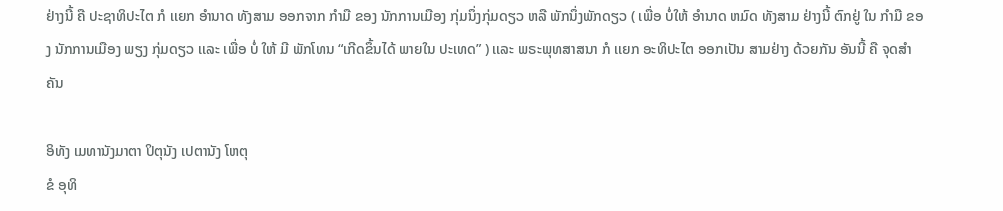ຢ່າງນີ້ ຄື ປະຊາທິປະໄຕ ກໍ ເເຍກ ອໍານາດ ທັງສາມ ອອກຈາກ ກໍາມື ຂອງ ນັກການເມືອງ ກຸ່ມນຶ່ງກຸ່ມດຽວ ຫລື ພັກນຶ່ງພັກດຽວ ( ເພື່ອ ບໍ່ໃຫ້ ອໍານາດ ຫມົດ ທັງສາມ ຢ່າງນີ້ ຕົກຢູ່ ໃນ ກໍາມື ຂອງ ນັກການເມືອງ ພຽງ ກຸ່ມດຽວ ເເລະ ເພື່ອ ບໍ່ ໃຫ້ ມີ ພັກໂທນ “ເກີດຂຶ້ນໄດ້ ພາຍໃນ ປະເທດ” ) ເເລະ ພຣະພຸທສາສນາ ກໍ ເເຍກ ອະທິປະໄຕ ອອກເປັນ ສາມຢ່າງ ດ້ວຍກັນ ອັນນີ້ ຄື ຈຸດສໍາຄັນ

ອິທັງ ເມທານັງມາຕາ ປິຕຸນັງ ເປຕານັງ ໂຫຕຸ
ຂໍ ອຸທິ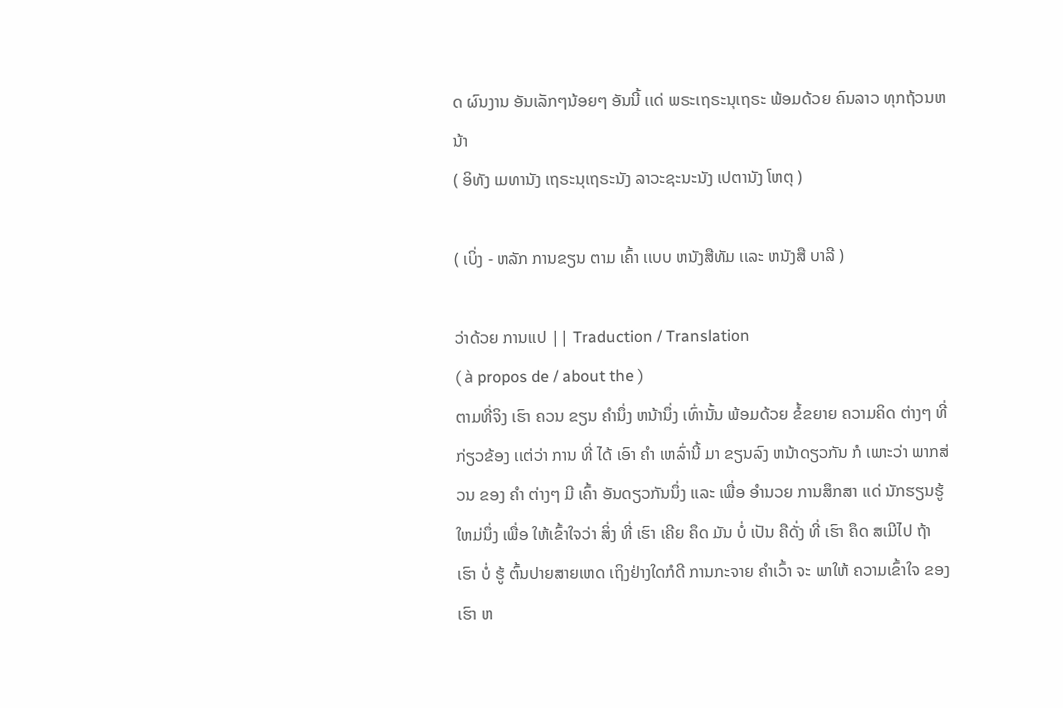ດ ຜົນງານ ອັນເລັກໆນ້ອຍໆ ອັນນີ້ ເເດ່ ພຣະເຖຣະນຸເຖຣະ ພ້ອມດ້ວຍ ຄົນລາວ ທຸກຖ້ວນຫນ້າ
( ອິທັງ ເມທານັງ ເຖຣະນຸເຖຣະນັງ ລາວະຊະນະນັງ ເປຕານັງ ໂຫຕຸ )

( ເບິ່ງ - ຫລັກ ການຂຽນ ຕາມ ເຄົ້າ ເເບບ ຫນັງສືທັມ ເເລະ ຫນັງສື ບາລີ )

ວ່າດ້ວຍ ການເເປ || Traduction / Translation
( à propos de / about the )
ຕາມທີ່ຈິງ ເຮົາ ຄວນ ຂຽນ ຄໍານຶ່ງ ຫນ້ານຶ່ງ ເທົ່ານັ້ນ ພ້ອມດ້ວຍ ຂໍ້ຂຍາຍ ຄວາມຄິດ ຕ່າງໆ ທີ່ ກ່ຽວຂ້ອງ ເເຕ່ວ່າ ການ ທີ່ ໄດ້ ເອົາ ຄໍາ ເຫລົ່ານີ້ ມາ ຂຽນລົງ ຫນ້າດຽວກັນ ກໍ ເພາະວ່າ ພາກສ່ວນ ຂອງ ຄໍາ ຕ່າງໆ ມີ ເຄົ້າ ອັນດຽວກັນນຶ່ງ ເເລະ ເພື່ອ ອໍານວຍ ການສຶກສາ ເເດ່ ນັກຮຽນຮູ້ໃຫມ່ນຶ່ງ ເພື່ອ ໃຫ້ເຂົ້າໃຈວ່າ ສິ່ງ ທີ່ ເຮົາ ເຄີຍ ຄຶດ ມັນ ບໍ່ ເປັນ ຄືດັ່ງ ທີ່ ເຮົາ ຄຶດ ສເມີໄປ ຖ້າ ເຮົາ ບໍ່ ຮູ້ ຕົ້ນປາຍສາຍເຫດ ເຖິງຢ່າງໃດກໍດີ ການກະຈາຍ ຄໍາເວົ້າ ຈະ ພາໃຫ້ ຄວາມເຂົ້າໃຈ ຂອງເຮົາ ຫ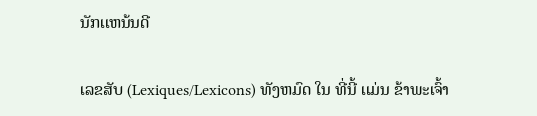ນັກເເຫນ້ນດີ

ເລຂສັບ (Lexiques/Lexicons) ທັງຫມົດ ໃນ ທີ່ນີ້ ເເມ່ນ ຂ້າພະເຈົ້າ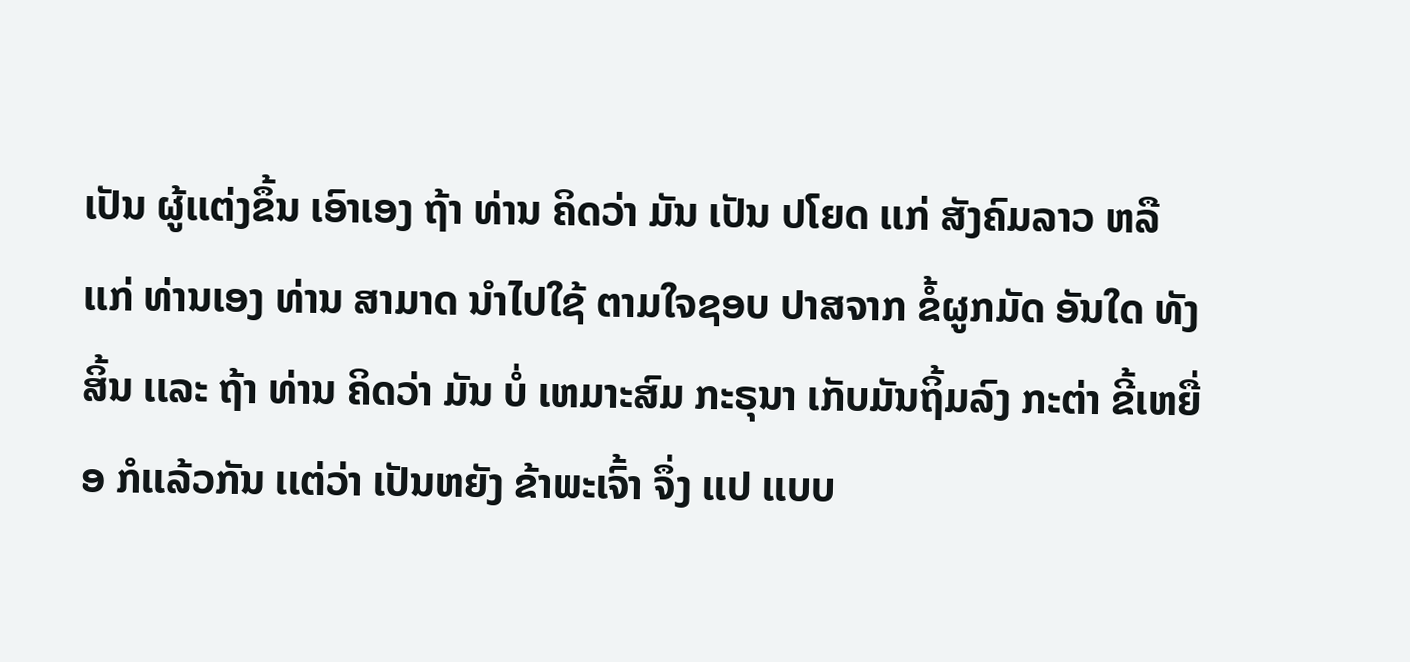ເປັນ ຜູ້ເເຕ່ງຂຶ້ນ ເອົາເອງ ຖ້າ ທ່ານ ຄິດວ່າ ມັນ ເປັນ ປໂຍດ ເເກ່ ສັງຄົມລາວ ຫລື ເເກ່ ທ່ານເອງ ທ່ານ ສາມາດ ນໍາໄປໃຊ້ ຕາມໃຈຊອບ ປາສຈາກ ຂໍ້ຜູກມັດ ອັນໃດ ທັງສິ້ນ ເເລະ ຖ້າ ທ່ານ ຄິດວ່າ ມັນ ບໍ່ ເຫມາະສົມ ກະຣຸນາ ເກັບມັນຖິ້ມລົງ ກະຕ່າ ຂີ້ເຫຍື່ອ ກໍເເລ້ວກັນ ເເຕ່ວ່າ ເປັນຫຍັງ ຂ້າພະເຈົ້າ ຈຶ່ງ ເເປ ເເບບ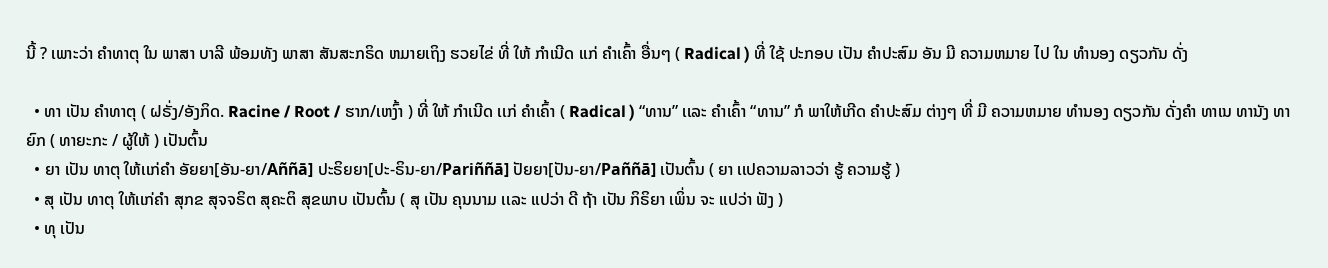ນີ້ ? ເພາະວ່າ ຄໍາທາຕຸ ໃນ ພາສາ ບາລີ ພ້ອມທັງ ພາສາ ສັນສະກຣິດ ຫມາຍເຖິງ ຮວຍໄຂ່ ທີ່ ໃຫ້ ກໍາເນີດ ເເກ່ ຄໍາເຄົ້າ ອື່ນໆ ( Radical ) ທີ່ ໃຊ້ ປະກອບ ເປັນ ຄໍາປະສົມ ອັນ ມີ ຄວາມຫມາຍ ໄປ ໃນ ທໍານອງ ດຽວກັນ ດັ່ງ

  • ທາ ເປັນ ຄໍາທາຕຸ ( ຝຣັ່ງ/ອັງກິດ. Racine / Root / ຮາກ/ເຫງົ້າ ) ທີ່ ໃຫ້ ກໍາເນີດ ເເກ່ ຄໍາເຄົ້າ ( Radical ) “ທານ” ເເລະ ຄໍາເຄົ້າ “ທານ” ກໍ ພາໃຫ້ເກີດ ຄໍາປະສົມ ຕ່າງໆ ທີ່ ມີ ຄວາມຫມາຍ ທໍານອງ ດຽວກັນ ດັ່ງຄໍາ ທາເນ ທານັງ ທາຍົກ ( ທາຍະກະ / ຜູ້ໃຫ້ ) ເປັນຕົ້ນ
  • ຍາ ເປັນ ທາຕຸ ໃຫ້ເເກ່ຄໍາ ອັຍຍາ[ອັນ-ຍາ/Aññā] ປະຣິຍຍາ[ປະ-ຣິນ-ຍາ/Pariññā] ປັຍຍາ[ປັນ-ຍາ/Paññā] ເປັນຕົ້ນ ( ຍາ ເເປຄວາມລາວວ່າ ຮູ້ ຄວາມຮູ້ )
  • ສຸ ເປັນ ທາຕຸ ໃຫ້ເເກ່ຄໍາ ສຸກຂ ສຸຈຈຣິຕ ສຸຄະຕິ ສຸຂພາບ ເປັນຕົ້ນ ( ສຸ ເປັນ ຄຸນນາມ ເເລະ ເເປວ່າ ດີ ຖ້າ ເປັນ ກິຣິຍາ ເພິ່ນ ຈະ ເເປວ່າ ຟັງ )
  • ທຸ ເປັນ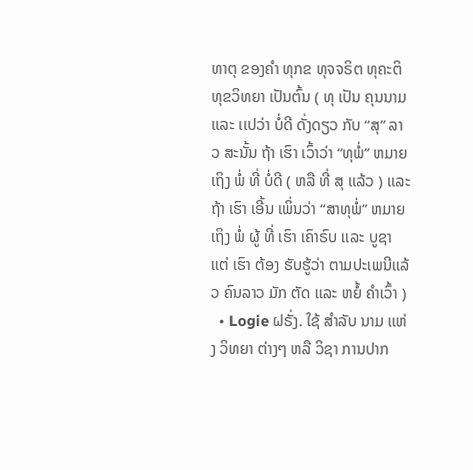ທາຕຸ ຂອງຄໍາ ທຸກຂ ທຸຈຈຣິຕ ທຸຄະຕິ ທຸຂວິທຍາ ເປັນຕົ້ນ ( ທຸ ເປັນ ຄຸນນາມ ເເລະ ເເປວ່າ ບໍ່ດີ ດັ່ງດຽວ ກັບ “ສຸ” ລາວ ສະນັ້ນ ຖ້າ ເຮົາ ເວົ້າວ່າ “ທຸພໍ່” ຫມາຍເຖິງ ພໍ່ ທີ່ ບໍ່ດີ ( ຫລື ທີ່ ສຸ ເເລ້ວ ) ເເລະ ຖ້າ ເຮົາ ເອີ້ນ ເພິ່ນວ່າ “ສາທຸພໍ່” ຫມາຍເຖິງ ພໍ່ ຜູ້ ທີ່ ເຮົາ ເຄົາຣົບ ເເລະ ບູຊາ ເເຕ່ ເຮົາ ຕ້ອງ ຮັບຮູ້ວ່າ ຕາມປະເພນີເເລ້ວ ຄົນລາວ ມັກ ຕັດ ເເລະ ຫຍໍ້ ຄໍາເວົ້າ )
  • Logie ຝຣັ່ງ. ໃຊ້ ສໍາລັບ ນາມ ເເຫ່ງ ວິທຍາ ຕ່າງໆ ຫລື ວິຊາ ການປາກ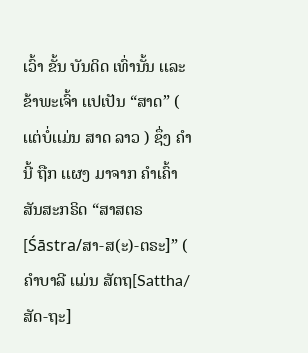ເວົ້າ ຂັ້ນ ບັນດິດ ເທົ່ານັ້ນ ເເລະ ຂ້າພະເຈົ້າ ເເປເປັນ “ສາດ” ( ເເຕ່ບໍ່ເເມ່ນ ສາດ ລາວ ) ຊຶ່ງ ຄໍານີ້ ຖືກ ເເຜງ ມາຈາກ ຄໍາເຄົ້າ ສັນສະກຣິດ “ສາສຕຣ[Śāstra/ສາ-ສ(ະ)-ຕຣະ]” ( ຄໍາບາລີ ເເມ່ນ ສັຕຖ[Sattha/ສັດ-ຖະ]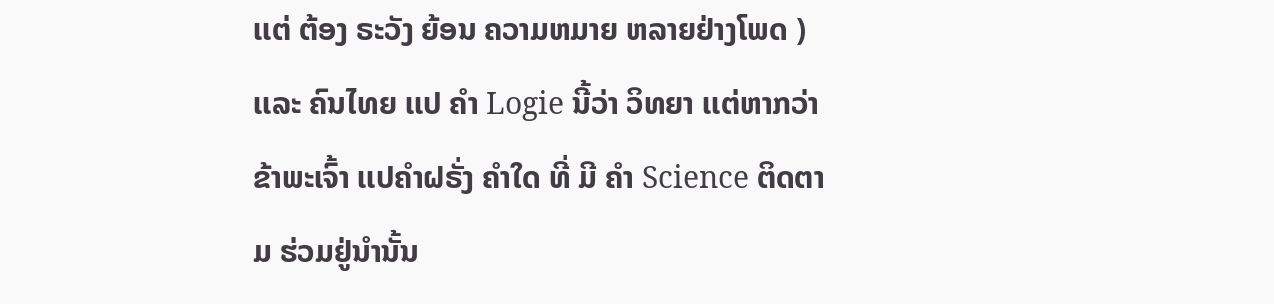ເເຕ່ ຕ້ອງ ຣະວັງ ຍ້ອນ ຄວາມຫມາຍ ຫລາຍຢ່າງໂພດ ) ເເລະ ຄົນໄທຍ ເເປ ຄໍາ Logie ນີ້ວ່າ ວິທຍາ ເເຕ່ຫາກວ່າ ຂ້າພະເຈົ້າ ເເປຄໍາຝຣັ່ງ ຄໍາໃດ ທີ່ ມີ ຄໍາ Science ຕິດຕາມ ຮ່ວມຢູ່ນໍານັ້ນ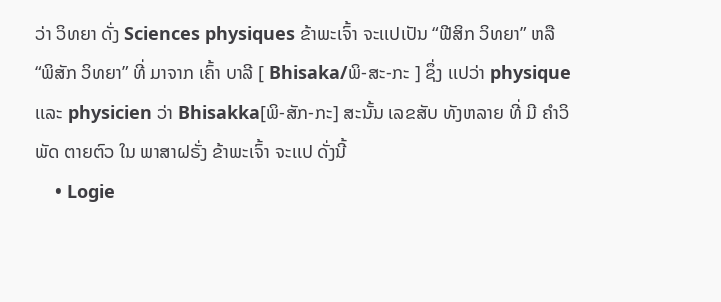ວ່າ ວິທຍາ ດັ່ງ Sciences physiques ຂ້າພະເຈົ້າ ຈະເເປເປັນ “ຟີສິກ ວິທຍາ” ຫລື “ພິສັກ ວິທຍາ” ທີ່ ມາຈາກ ເຄົ້າ ບາລີ [ Bhisaka/ພິ-ສະ-ກະ ] ຊຶ່ງ ເເປວ່າ physique ເເລະ physicien ວ່າ Bhisakka[ພິ-ສັກ-ກະ] ສະນັ້ນ ເລຂສັບ ທັງຫລາຍ ທີ່ ມີ ຄໍາວິພັດ ຕາຍຕົວ ໃນ ພາສາຝຣັ່ງ ຂ້າພະເຈົ້າ ຈະເເປ ດັ່ງນີ້
    • Logie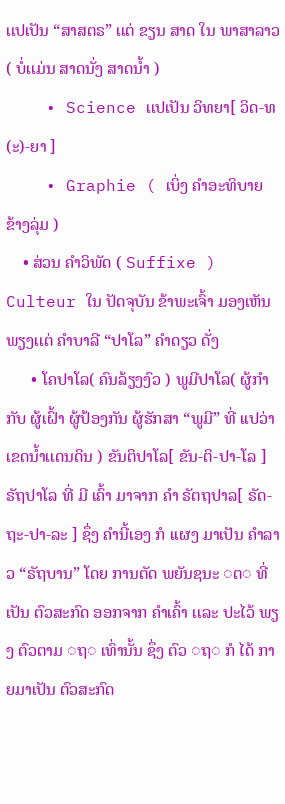ເເປເປັນ “ສາສຕຣ” ເເຕ່ ຂຽນ ສາດ ໃນ ພາສາລາວ ( ບໍ່ເເມ່ນ ສາດນັ່ງ ສາດນໍ້າ )
    • Science ເເປເປັນ ວິທຍາ[ ວິດ-ທ(ະ)-ຍາ ]
    • Graphie ( ເບິ່ງ ຄໍາອະທິບາຍ ຂ້າງລຸ່ມ )
    • ສ່ວນ ຄໍາວິພັດ ( Suffixe ) Culteur ໃນ ປັດຈຸບັນ ຂ້າພະເຈົ້າ ມອງເຫັນ ພຽງເເຕ່ ຄໍາບາລີ “ປາໂລ” ຄໍາດຽວ ດັ່ງ
      • ໂຄປາໂລ( ຄົນລ້ຽງງົວ ) ພູມີປາໂລ( ຜູ້ກໍາກັບ ຜູ້ເຝົ້າ ຜູ້ປ້ອງກັນ ຜູ້ຮັກສາ “ພູມີ” ທີ່ ເເປວ່າ ເຂດນໍ້າເເດນດິນ ) ຂັນຕິປາໂລ[ ຂັນ-ຕິ-ປາ-ໂລ ] ຣັຖປາໂລ ທີ່ ມີ ເຄົ້າ ມາຈາກ ຄໍາ ຣັຕຖປາລ[ ຣັດ-ຖະ-ປາ-ລະ ] ຊຶ່ງ ຄໍານີ້ເອງ ກໍ ເເຜງ ມາເປັນ ຄໍາລາວ “ຣັຖບານ” ໂດຍ ການຕັດ ພຍັນຊນະ ◌ຕ◌ ທີ່ ເປັນ ຕົວສະກົດ ອອກຈາກ ຄໍາເຄົ້າ ເເລະ ປະໄວ້ ພຽງ ຕົວຕາມ ◌ຖ◌ ເທົ່ານັ້ນ ຊຶ່ງ ຕົວ ◌ຖ◌ ກໍ ໄດ້ ກາຍມາເປັນ ຕົວສະກົດ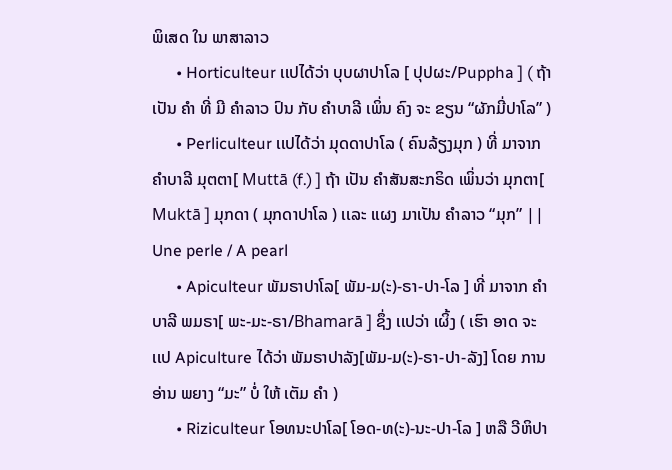ພິເສດ ໃນ ພາສາລາວ
      • Horticulteur ເເປໄດ້ວ່າ ບຸບຜາປາໂລ [ ປຸປຜະ/Puppha ] ( ຖ້າ ເປັນ ຄໍາ ທີ່ ມີ ຄໍາລາວ ປົນ ກັບ ຄໍາບາລີ ເພິ່ນ ຄົງ ຈະ ຂຽນ “ຜັກມີ່ປາໂລ” )
      • Perliculteur ເເປໄດ້ວ່າ ມຸດດາປາໂລ ( ຄົນລ້ຽງມຸກ ) ທີ່ ມາຈາກ ຄໍາບາລີ ມຸຕຕາ[ Muttā (f.) ] ຖ້າ ເປັນ ຄໍາສັນສະກຣິດ ເພິ່ນວ່າ ມຸກຕາ[ Muktā ] ມຸກດາ ( ມຸກດາປາໂລ ) ເເລະ ເເຜງ ມາເປັນ ຄໍາລາວ “ມຸກ” || Une perle / A pearl
      • Apiculteur ພັມຣາປາໂລ[ ພັມ-ມ(ະ)-ຣາ-ປາ-ໂລ ] ທີ່ ມາຈາກ ຄໍາບາລີ ພມຣາ[ ພະ-ມະ-ຣາ/Bhamarā ] ຊຶ່ງ ເເປວ່າ ເຜິ້ງ ( ເຮົາ ອາດ ຈະ ເເປ Apiculture ໄດ້ວ່າ ພັມຣາປາລັງ[ພັມ-ມ(ະ)-ຣາ-ປາ-ລັງ] ໂດຍ ການອ່ານ ພຍາງ “ມະ” ບໍ່ ໃຫ້ ເຕັມ ຄໍາ )
      • Riziculteur ໂອທນະປາໂລ[ ໂອດ-ທ(ະ)-ນະ-ປາ-ໂລ ] ຫລື ວີຫິປາ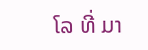ໂລ ທີ່ ມາ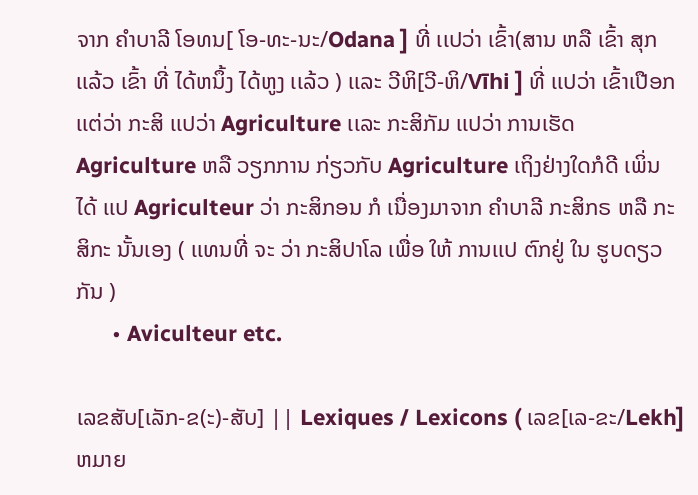ຈາກ ຄໍາບາລີ ໂອທນ[ ໂອ-ທະ-ນະ/Odana ] ທີ່ ເເປວ່າ ເຂົ້າ(ສານ ຫລື ເຂົ້າ ສຸກ ເເລ້ວ ເຂົ້າ ທີ່ ໄດ້ຫນຶ້ງ ໄດ້ຫູງ ເເລ້ວ ) ເເລະ ວີຫິ[ວີ-ຫິ/Vīhi ] ທີ່ ເເປວ່າ ເຂົ້າເປືອກ ເເຕ່ວ່າ ກະສິ ເເປວ່າ Agriculture ເເລະ ກະສິກັມ ເເປວ່າ ການເຮັດ Agriculture ຫລື ວຽກການ ກ່ຽວກັບ Agriculture ເຖິງຢ່າງໃດກໍດີ ເພິ່ນ ໄດ້ ເເປ Agriculteur ວ່າ ກະສິກອນ ກໍ ເນື່ອງມາຈາກ ຄໍາບາລີ ກະສິກຣ ຫລື ກະສິກະ ນັ້ນເອງ ( ເເທນທີ່ ຈະ ວ່າ ກະສິປາໂລ ເພື່ອ ໃຫ້ ການເເປ ຕົກຢູ່ ໃນ ຮູບດຽວກັນ )
      • Aviculteur etc.

ເລຂສັບ[ເລັກ-ຂ(ະ)-ສັບ] || Lexiques / Lexicons ( ເລຂ[ເລ-ຂະ/Lekh] ຫມາຍ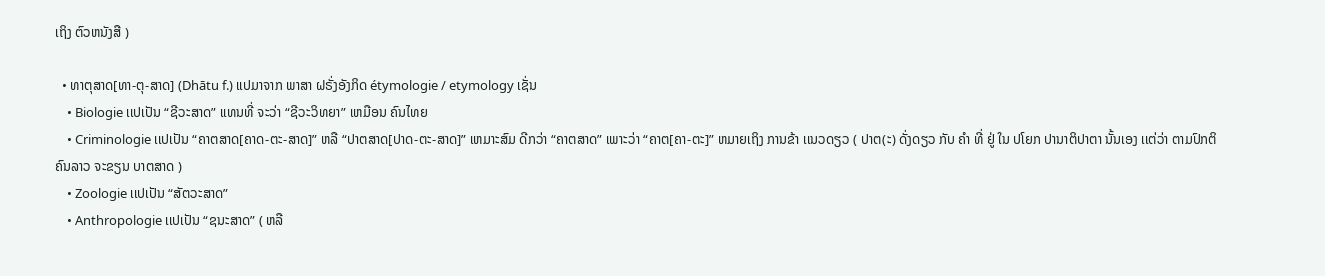ເຖິງ ຕົວຫນັງສື )

  • ທາຕຸສາດ[ທາ-ຕຸ-ສາດ] (Dhātu f.) ເເປມາຈາກ ພາສາ ຝຣັ່ງອັງກິດ étymologie / etymology ເຊັ່ນ
    • Biologie ເເປເປັນ “ຊີວະສາດ” ເເທນທີ່ ຈະວ່າ “ຊີວະວິທຍາ” ເຫມືອນ ຄົນໄທຍ
    • Criminologie ເເປເປັນ “ຄາຕສາດ[ຄາດ-ຕະ-ສາດ]” ຫລື “ປາຕສາດ[ປາດ-ຕະ-ສາດ]” ເຫມາະສົມ ດີກວ່າ “ຄາຕສາດ” ເພາະວ່າ “ຄາຕ[ຄາ-ຕະ]” ຫມາຍເຖິງ ການຂ້າ ເເນວດຽວ ( ປາຕ(ະ) ດັ່ງດຽວ ກັບ ຄໍາ ທີ່ ຢູ່ ໃນ ປໂຍກ ປານາຕິປາຕາ ນັ້ນເອງ ເເຕ່ວ່າ ຕາມປົກຕິ ຄົນລາວ ຈະຂຽນ ບາຕສາດ )
    • Zoologie ເເປເປັນ “ສັຕວະສາດ”
    • Anthropologie ເເປເປັນ “ຊນະສາດ” ( ຫລື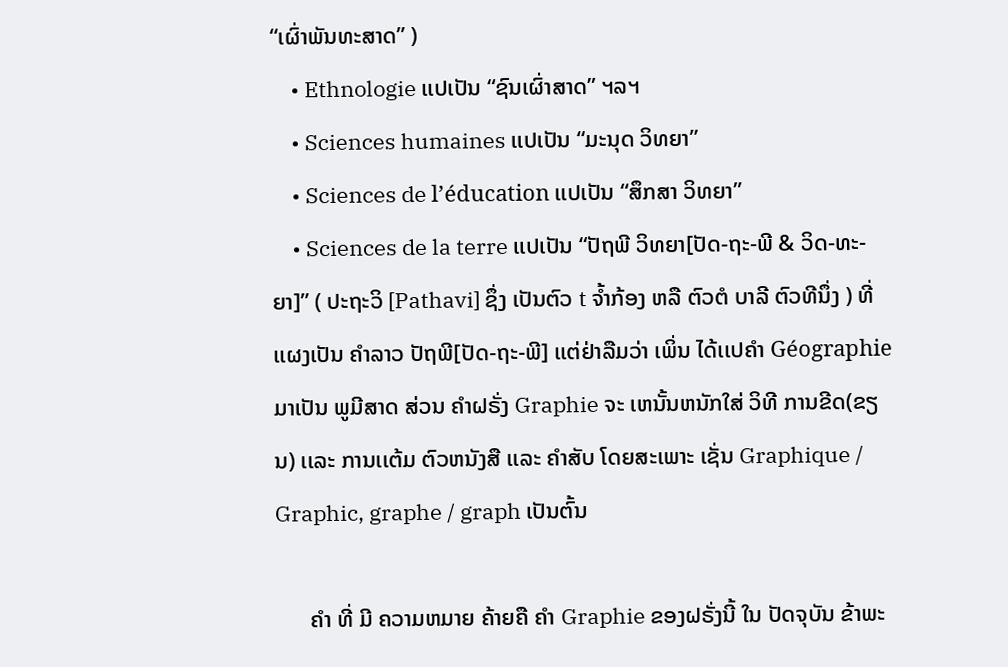“ເຜົ່າພັນທະສາດ” )
    • Ethnologie ເເປເປັນ “ຊົນເຜົ່າສາດ” ຯລຯ
    • Sciences humaines ເເປເປັນ “ມະນຸດ ວິທຍາ”
    • Sciences de l’éducation ເເປເປັນ “ສຶກສາ ວິທຍາ”
    • Sciences de la terre ເເປເປັນ “ປັຖພີ ວິທຍາ[ປັດ-ຖະ-ພີ & ວິດ-ທະ-ຍາ]” ( ປະຖະວິ [Pathavi] ຊຶ່ງ ເປັນຕົວ t ຈໍ້າກ້ອງ ຫລື ຕົວຕໍ ບາລີ ຕົວທີນຶ່ງ ) ທີ່ ເເຜງເປັນ ຄໍາລາວ ປັຖພີ[ປັດ-ຖະ-ພີ] ເເຕ່ຢ່າລືມວ່າ ເພິ່ນ ໄດ້ເເປຄໍາ Géographie ມາເປັນ ພູມີສາດ ສ່ວນ ຄໍາຝຣັ່ງ Graphie ຈະ ເຫນັ້ນຫນັກໃສ່ ວິທີ ການຂີດ(ຂຽນ) ເເລະ ການເເຕ້ມ ຕົວຫນັງສື ເເລະ ຄໍາສັບ ໂດຍສະເພາະ ເຊັ່ນ Graphique / Graphic, graphe / graph ເປັນຕົ້ນ

      ຄໍາ ທີ່ ມີ ຄວາມຫມາຍ ຄ້າຍຄື ຄໍາ Graphie ຂອງຝຣັ່ງນີ້ ໃນ ປັດຈຸບັນ ຂ້າພະ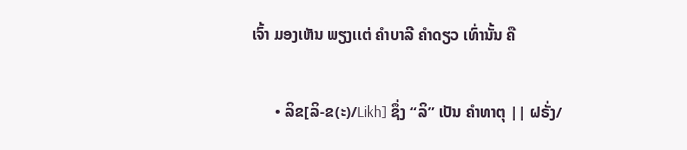ເຈົ້າ ມອງເຫັນ ພຽງເເຕ່ ຄໍາບາລີ ຄໍາດຽວ ເທົ່ານັ້ນ ຄື

      • ລິຂ[ລິ-ຂ(ະ)/Likh] ຊຶ່ງ “ລິ” ເປັນ ຄໍາທາຕຸ || ຝຣັ່ງ/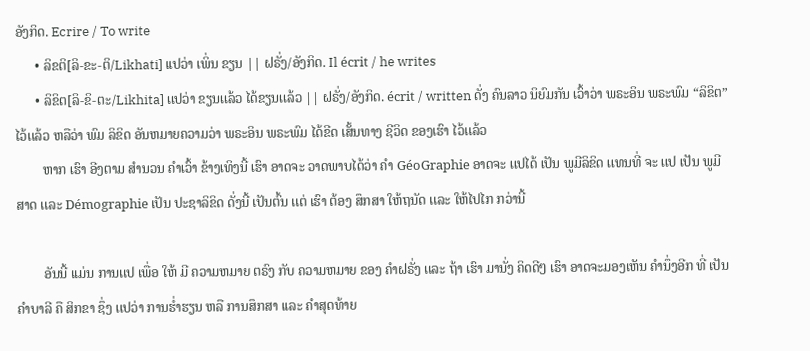ອັງກິດ. Ecrire / To write
      • ລິຂຕິ[ລິ-ຂະ-ຕິ/Likhati] ເເປວ່າ ເພິ່ນ ຂຽນ || ຝຣັ່ງ/ອັງກິດ. Il écrit / he writes
      • ລິຂິຕ[ລິ-ຂິ-ຕະ/Likhita] ເເປວ່າ ຂຽນເເລ້ວ ໄດ້ຂຽນເເລ້ວ || ຝຣັ່ງ/ອັງກິດ. écrit / written ດັ່ງ ຄົນລາວ ນິຍົມກັນ ເວົ້າວ່າ ພຣະອິນ ພຣະພົມ “ລິຂິຕ” ໄວ້ເເລ້ວ ຫລືວ່າ ພົມ ລິຂິດ ອັນຫມາຍຄວາມວ່າ ພຣະອິນ ພຣະພົມ ໄດ້ຂີດ ເສັ້ນທາງ ຊີວິດ ຂອງເຮົາ ໄວ້ເເລ້ວ
        ຫາກ ເຮົາ ອີງຕາມ ສໍານວນ ຄໍາເວົ້າ ຂ້າງເທິງນີ້ ເຮົາ ອາດຈະ ວາດພາບໄດ້ວ່າ ຄໍາ GéoGraphie ອາດຈະ ເເປໄດ້ ເປັນ ພູມີລິຂິດ ເເທນທີ່ ຈະ ເເປ ເປັນ ພູມີສາດ ເເລະ Démographie ເປັນ ປະຊາລິຂິດ ດັ່ງນີ້ ເປັນຕົ້ນ ເເຕ່ ເຮົາ ຕ້ອງ ສຶກສາ ໃຫ້ຖນັດ ເເລະ ໃຫ້ໄປໄກ ກວ່ານີ້

        ອັນນີ້ ເເມ່ນ ການເເປ ເພື່ອ ໃຫ້ ມີ ຄວາມຫມາຍ ຕຣົງ ກັບ ຄວາມຫມາຍ ຂອງ ຄໍາຝຣັ່ງ ເເລະ ຖ້າ ເຮົາ ມານັ່ງ ຄິດດີໆ ເຮົາ ອາດຈະມອງເຫັນ ຄໍານຶ່ງອີກ ທີ່ ເປັນ ຄໍາບາລີ ຄື ສິກຂາ ຊຶ່ງ ເເປວ່າ ການຮໍ່າຮຽນ ຫລື ການສຶກສາ ເເລະ ຄໍາສຸດທ້າຍ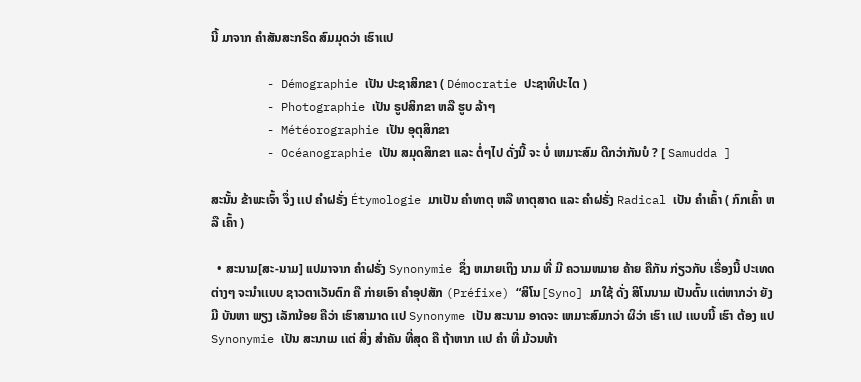ນີ້ ມາຈາກ ຄໍາສັນສະກຣິດ ສົມມຸດວ່າ ເຮົາເເປ

        - Démographie ເປັນ ປະຊາສິກຂາ ( Démocratie ປະຊາທິປະໄຕ )
        - Photographie ເປັນ ຣູປສິກຂາ ຫລື ຮູບ ລ້າໆ
        - Météorographie ເປັນ ອຸຕຸສິກຂາ
        - Océanographie ເປັນ ສມຸດສິກຂາ ເເລະ ຕໍ່ໆໄປ ດັ່ງນີ້ ຈະ ບໍ່ ເຫມາະສົມ ດີກວ່າກັນບໍ ? [ Samudda ]

ສະນັ້ນ ຂ້າພະເຈົ້າ ຈຶ່ງ ເເປ ຄໍາຝຣັ່ງ Étymologie ມາເປັນ ຄໍາທາຕຸ ຫລື ທາຕຸສາດ ເເລະ ຄໍາຝຣັ່ງ Radical ເປັນ ຄໍາເຄົ້າ ( ກົກເຄົ້າ ຫລື ເຄົ້າ )

  • ສະນາມ[ສະ-ນາມ] ເເປມາຈາກ ຄໍາຝຣັ່ງ Synonymie ຊຶ່ງ ຫມາຍເຖິງ ນາມ ທີ່ ມີ ຄວາມຫມາຍ ຄ້າຍ ຄືກັນ ກ່ຽວກັບ ເຣື່ອງນີ້ ປະເທດ ຕ່າງໆ ຈະນໍາເເບບ ຊາວຕາເວັນຕົກ ຄື ກ່າຍເອົາ ຄໍາອຸປສັກ (Préfixe) “ສິໂນ[Syno] ມາໃຊ້ ດັ່ງ ສິໂນນາມ ເປັນຕົ້ນ ເເຕ່ຫາກວ່າ ຍັງມີ ບັນຫາ ພຽງ ເລັກນ້ອຍ ຄືວ່າ ເຮົາສາມາດ ເເປ Synonyme ເປັນ ສະນາມ ອາດຈະ ເຫມາະສົມກວ່າ ຜິວ່າ ເຮົາ ເເປ ເເບບນີ້ ເຮົາ ຕ້ອງ ເເປ Synonymie ເປັນ ສະນາເມ ເເຕ່ ສິ່ງ ສໍາຄັນ ທີ່ສຸດ ຄື ຖ້າຫາກ ເເປ ຄໍາ ທີ່ ມ້ວນທ້າ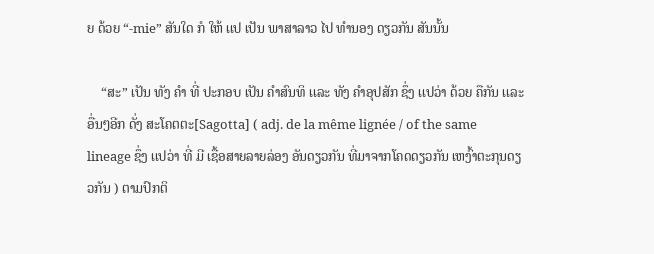ຍ ດ້ວຍ “-mie” ສັນໃດ ກໍ ໃຫ້ ເເປ ເປັນ ພາສາລາວ ໄປ ທໍານອງ ດຽວກັນ ສັນນັ້ນ

    “ສະ” ເປັນ ທັງ ຄໍາ ທີ່ ປະກອບ ເປັນ ຄໍາສົນທິ ເເລະ ທັງ ຄໍາອຸປສັກ ຊຶ່ງ ເເປວ່າ ດ້ວຍ ຄືກັນ ເເລະ ອື່ນໆອີກ ດັ່ງ ສະໂຄຕຕະ[Sagotta] ( adj. de la même lignée / of the same lineage ຊຶ່ງ ເເປວ່າ ທີ່ ມີ ເຊື້ອສາຍລາຍລ່ອງ ອັນດຽວກັນ ທີ່ມາຈາກໂຄດດຽວກັນ ເຫງົ້າຕະກຸນດຽວກັນ ) ຕາມປົກຕິ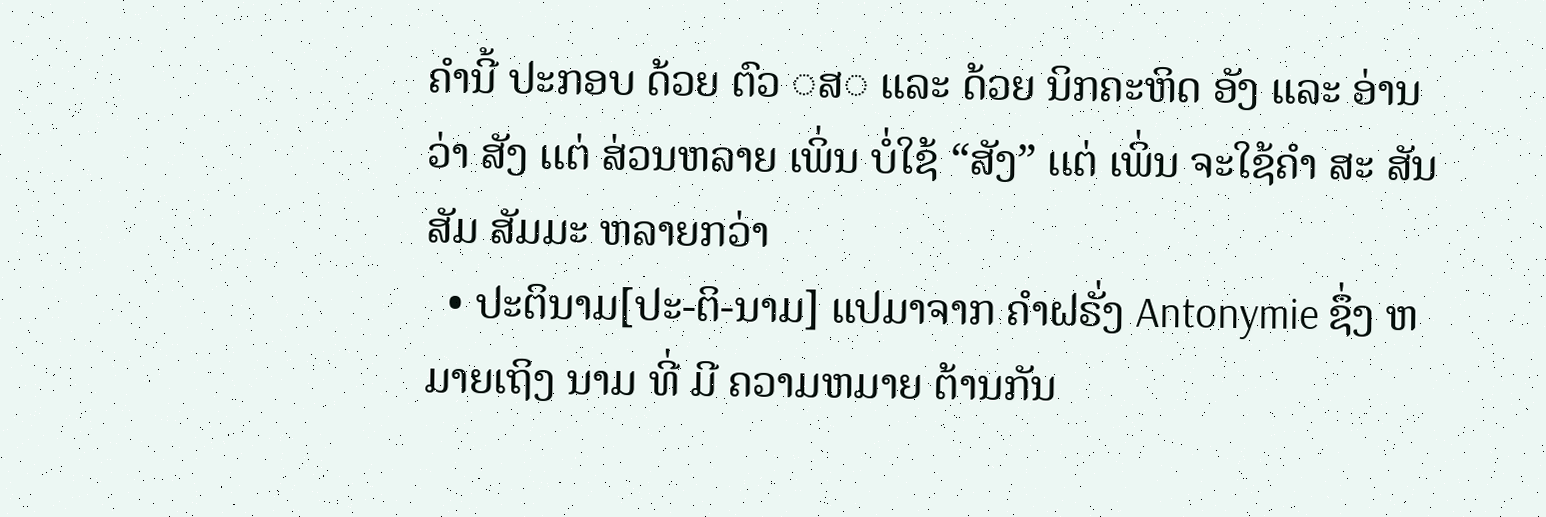ຄໍານີ້ ປະກອບ ດ້ວຍ ຕົວ ◌ສ◌ ເເລະ ດ້ວຍ ນິກຄະຫິດ ອັງ ເເລະ ອ່ານວ່າ ສັງ ເເຕ່ ສ່ວນຫລາຍ ເພິ່ນ ບໍ່ໃຊ້ “ສັງ” ເເຕ່ ເພິ່ນ ຈະໃຊ້ຄໍາ ສະ ສັນ ສັມ ສັມມະ ຫລາຍກວ່າ
  • ປະຕິນາມ[ປະ-ຕິ-ນາມ] ເເປມາຈາກ ຄໍາຝຣັ່ງ Antonymie ຊຶ່ງ ຫມາຍເຖິງ ນາມ ທີ່ ມີ ຄວາມຫມາຍ ຕ້ານກັນ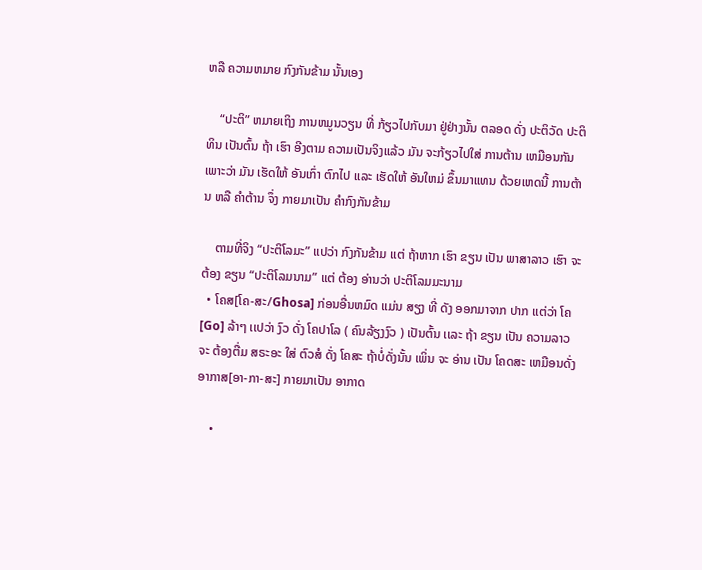ຫລື ຄວາມຫມາຍ ກົງກັນຂ້າມ ນັ້ນເອງ

    “ປະຕິ” ຫມາຍເຖິງ ການຫມູນວຽນ ທີ່ ກ້ຽວໄປກັບມາ ຢູ່ຢ່າງນັ້ນ ຕລອດ ດັ່ງ ປະຕິວັດ ປະຕິທິນ ເປັນຕົ້ນ ຖ້າ ເຮົາ ອີງຕາມ ຄວາມເປັນຈິງເເລ້ວ ມັນ ຈະກ້ຽວໄປໃສ່ ການຕ້ານ ເຫມືອນກັນ ເພາະວ່າ ມັນ ເຮັດໃຫ້ ອັນເກົ່າ ຕົກໄປ ເເລະ ເຮັດໃຫ້ ອັນໃຫມ່ ຂຶ້ນມາເເທນ ດ້ວຍເຫດນີ້ ການຕ້ານ ຫລື ຄໍາຕ້ານ ຈຶ່ງ ກາຍມາເປັນ ຄໍາກົງກັນຂ້າມ

    ຕາມທີ່ຈິງ “ປະຕິໂລມະ” ເເປວ່າ ກົງກັນຂ້າມ ເເຕ່ ຖ້າຫາກ ເຮົາ ຂຽນ ເປັນ ພາສາລາວ ເຮົາ ຈະຕ້ອງ ຂຽນ “ປະຕິໂລມນາມ” ເເຕ່ ຕ້ອງ ອ່ານວ່າ ປະຕິໂລມມະນາມ
  • ໂຄສ[ໂຄ-ສະ/Ghosa] ກ່ອນອື່ນຫມົດ ເເມ່ນ ສຽງ ທີ່ ດັງ ອອກມາຈາກ ປາກ ເເຕ່ວ່າ ໂຄ[Go] ລ້າໆ ເເປວ່າ ງົວ ດັ່ງ ໂຄປາໂລ ( ຄົນລ້ຽງງົວ ) ເປັນຕົ້ນ ເເລະ ຖ້າ ຂຽນ ເປັນ ຄວາມລາວ ຈະ ຕ້ອງຕື່ມ ສຣະອະ ໃສ່ ຕົວສໍ ດັ່ງ ໂຄສະ ຖ້າບໍ່ດັ່ງນັ້ນ ເພິ່ນ ຈະ ອ່ານ ເປັນ ໂຄດສະ ເຫມືອນດັ່ງ ອາກາສ[ອາ-ກາ-ສະ] ກາຍມາເປັນ ອາກາດ

    •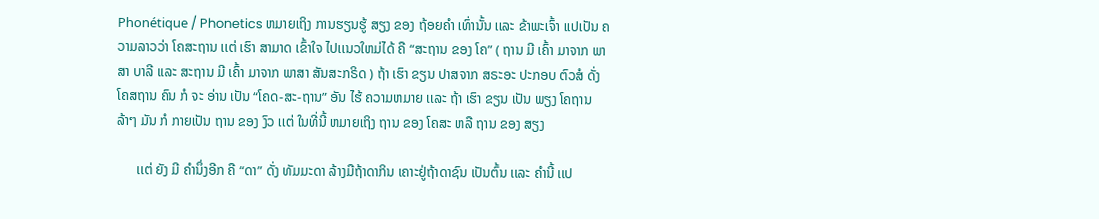Phonétique / Phonetics ຫມາຍເຖິງ ການຮຽນຮູ້ ສຽງ ຂອງ ຖ້ອຍຄໍາ ເທົ່ານັ້ນ ເເລະ ຂ້າພະເຈົ້າ ເເປເປັນ ຄວາມລາວວ່າ ໂຄສະຖານ ເເຕ່ ເຮົາ ສາມາດ ເຂົ້າໃຈ ໄປເເນວໃຫມ່ໄດ້ ຄື “ສະຖານ ຂອງ ໂຄ” ( ຖານ ມີ ເຄົ້າ ມາຈາກ ພາສາ ບາລີ ເເລະ ສະຖານ ມີ ເຄົ້າ ມາຈາກ ພາສາ ສັນສະກຣິດ ) ຖ້າ ເຮົາ ຂຽນ ປາສຈາກ ສຣະອະ ປະກອບ ຕົວສໍ ດັ່ງ ໂຄສຖານ ຄົນ ກໍ ຈະ ອ່ານ ເປັນ “ໂຄດ-ສະ-ຖານ” ອັນ ໄຮ້ ຄວາມຫມາຍ ເເລະ ຖ້າ ເຮົາ ຂຽນ ເປັນ ພຽງ ໂຄຖານ ລ້າໆ ມັນ ກໍ ກາຍເປັນ ຖານ ຂອງ ງົວ ເເຕ່ ໃນທີ່ນີ້ ຫມາຍເຖິງ ຖານ ຂອງ ໂຄສະ ຫລື ຖານ ຂອງ ສຽງ

      ເເຕ່ ຍັງ ມີ ຄໍານຶ່ງອີກ ຄື “ດາ” ດັ່ງ ທັມມະດາ ລ້າງມືຖ້າດາກິນ ເຄາະຢູ່ຖ້າດາຊົນ ເປັນຕົ້ນ ເເລະ ຄໍານີ້ ເເປ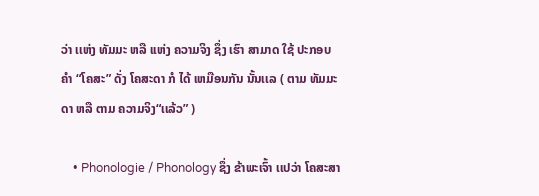ວ່າ ເເຫ່ງ ທັມມະ ຫລື ເເຫ່ງ ຄວາມຈິງ ຊຶ່ງ ເຮົາ ສາມາດ ໃຊ້ ປະກອບ ຄໍາ “ໂຄສະ” ດັ່ງ ໂຄສະດາ ກໍ ໄດ້ ເຫມືອນກັນ ນັ້ນເເລ ( ຕາມ ທັມມະດາ ຫລື ຕາມ ຄວາມຈິງ“ເເລ້ວ” )

    • Phonologie / Phonology ຊຶ່ງ ຂ້າພະເຈົ້າ ເເປວ່າ ໂຄສະສາ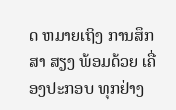ດ ຫມາຍເຖິງ ການສຶກສາ ສຽງ ພ້ອມດ້ວຍ ເຄື່ອງປະກອບ ທຸກຢ່າງ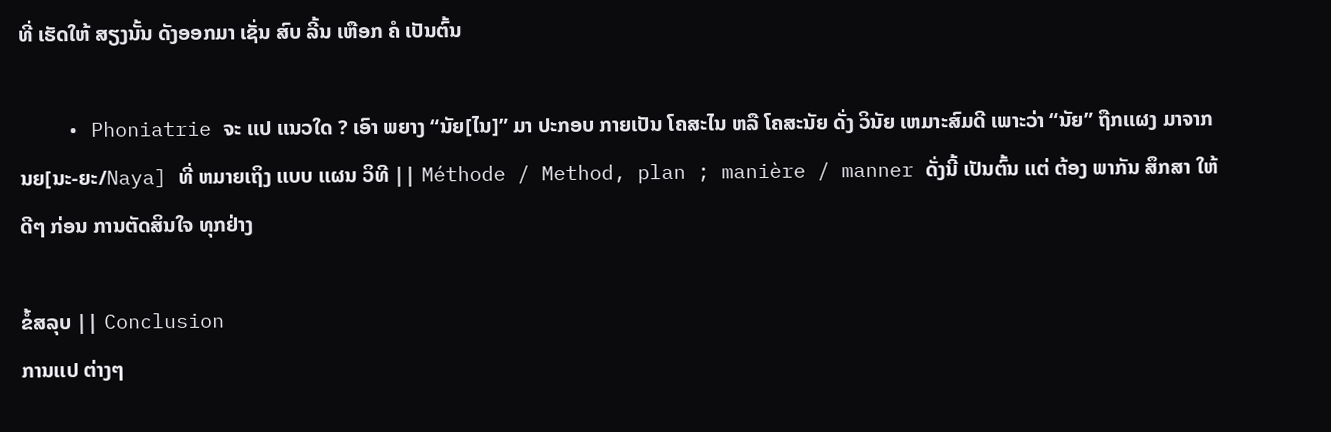ທີ່ ເຮັດໃຫ້ ສຽງນັ້ນ ດັງອອກມາ ເຊັ່ນ ສົບ ລີ້ນ ເຫືອກ ຄໍ ເປັນຕົ້ນ

    • Phoniatrie ຈະ ເເປ ເເນວໃດ ? ເອົາ ພຍາງ “ນັຍ[ໄນ]” ມາ ປະກອບ ກາຍເປັນ ໂຄສະໄນ ຫລື ໂຄສະນັຍ ດັ່ງ ວິນັຍ ເຫມາະສົມດີ ເພາະວ່າ “ນັຍ” ຖືກເເຜງ ມາຈາກ ນຍ[ນະ-ຍະ/Naya] ທີ່ ຫມາຍເຖິງ ເເບບ ເເຜນ ວິທີ || Méthode / Method, plan ; manière / manner ດັ່ງນີ້ ເປັນຕົ້ນ ເເຕ່ ຕ້ອງ ພາກັນ ສຶກສາ ໃຫ້ ດີໆ ກ່ອນ ການຕັດສິນໃຈ ທຸກຢ່າງ

ຂໍ້ສລຸບ || Conclusion
ການເເປ ຕ່າງໆ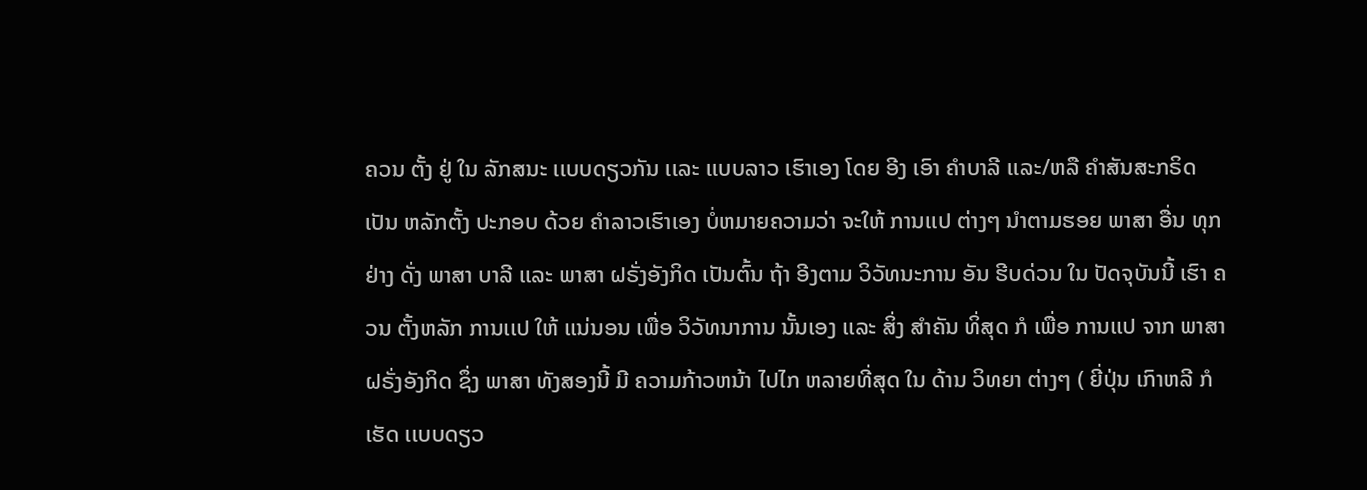ຄວນ ຕັ້ງ ຢູ່ ໃນ ລັກສນະ ເເບບດຽວກັນ ເເລະ ເເບບລາວ ເຮົາເອງ ໂດຍ ອີງ ເອົາ ຄໍາບາລີ ເເລະ/ຫລື ຄໍາສັນສະກຣິດ ເປັນ ຫລັກຕັ້ງ ປະກອບ ດ້ວຍ ຄໍາລາວເຮົາເອງ ບໍ່ຫມາຍຄວາມວ່າ ຈະໃຫ້ ການເເປ ຕ່າງໆ ນໍາຕາມຮອຍ ພາສາ ອື່ນ ທຸກຢ່າງ ດັ່ງ ພາສາ ບາລີ ເເລະ ພາສາ ຝຣັ່ງອັງກິດ ເປັນຕົ້ນ ຖ້າ ອີງຕາມ ວິວັທນະການ ອັນ ຮີບດ່ວນ ໃນ ປັດຈຸບັນນີ້ ເຮົາ ຄວນ ຕັ້ງຫລັກ ການເເປ ໃຫ້ ເເນ່ນອນ ເພື່ອ ວິວັທນາການ ນັ້ນເອງ ເເລະ ສິ່ງ ສໍາຄັນ ທິ່ສຸດ ກໍ ເພື່ອ ການເເປ ຈາກ ພາສາ ຝຣັ່ງອັງກິດ ຊຶ່ງ ພາສາ ທັງສອງນີ້ ມີ ຄວາມກ້າວຫນ້າ ໄປໄກ ຫລາຍທີ່ສຸດ ໃນ ດ້ານ ວິທຍາ ຕ່າງໆ ( ຍີ່ປຸ່ນ ເກົາຫລີ ກໍ ເຮັດ ເເບບດຽວ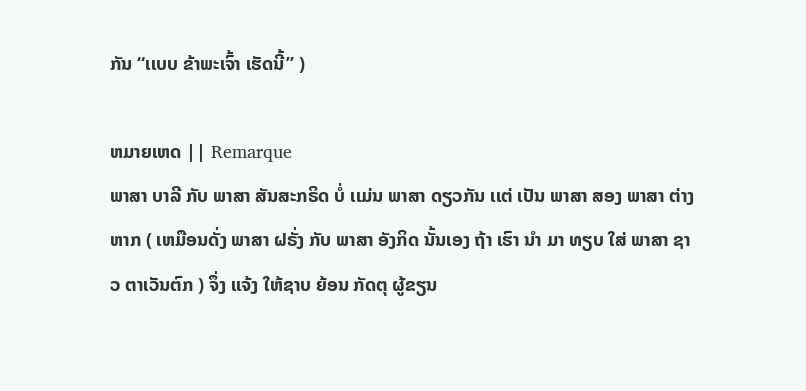ກັນ “ເເບບ ຂ້າພະເຈົ້າ ເຮັດນີ້” )

ຫມາຍເຫດ || Remarque
ພາສາ ບາລີ ກັບ ພາສາ ສັນສະກຣິດ ບໍ່ ເເມ່ນ ພາສາ ດຽວກັນ ເເຕ່ ເປັນ ພາສາ ສອງ ພາສາ ຕ່າງຫາກ ( ເຫມືອນດັ່ງ ພາສາ ຝຣັ່ງ ກັບ ພາສາ ອັງກິດ ນັ້ນເອງ ຖ້າ ເຮົາ ນໍາ ມາ ທຽບ ໃສ່ ພາສາ ຊາວ ຕາເວັນຕົກ ) ຈຶ່ງ ເເຈ້ງ ໃຫ້ຊາບ ຍ້ອນ ກັດຕຸ ຜູ້ຂຽນ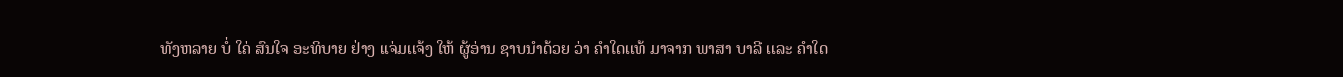ທັງຫລາຍ ບໍ່ ໃຄ່ ສົນໃຈ ອະທິບາຍ ຢ່າງ ເເຈ່ມເເຈ້ງ ໃຫ້ ຜູ້ອ່ານ ຊາບນໍາດ້ວຍ ວ່າ ຄໍາໃດເເທ້ ມາຈາກ ພາສາ ບາລີ ເເລະ ຄໍາໃດ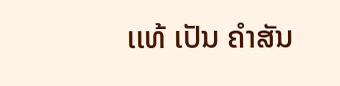ເເທ້ ເປັນ ຄໍາສັນ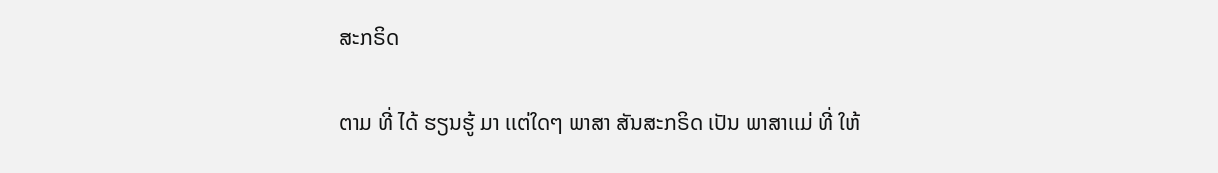ສະກຣິດ

ຕາມ ທີ່ ໄດ້ ຮຽນຮູ້ ມາ ເເຕ່ໃດໆ ພາສາ ສັນສະກຣິດ ເປັນ ພາສາເເມ່ ທີ່ ໃຫ້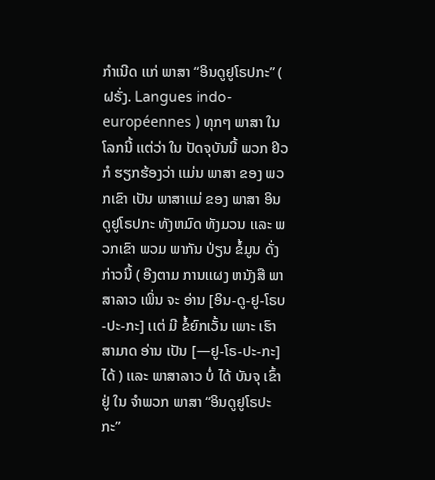ກໍາເນີດ ເເກ່ ພາສາ “ອິນດູຢູໂຣປກະ” ( ຝຣັ່ງ. Langues indo-européennes ) ທຸກໆ ພາສາ ໃນ ໂລກນີ້ ເເຕ່ວ່າ ໃນ ປັດຈຸບັນນີ້ ພວກ ຢິວ ກໍ ຮຽກຮ້ອງວ່າ ເເມ່ນ ພາສາ ຂອງ ພວກເຂົາ ເປັນ ພາສາເເມ່ ຂອງ ພາສາ ອິນດູຢູໂຣປກະ ທັງຫມົດ ທັງມວນ ເເລະ ພວກເຂົາ ພວມ ພາກັນ ປ່ຽນ ຂໍ້ມູນ ດັ່ງກ່າວນີ້ ( ອີງຕາມ ການເເຜງ ຫນັງສື ພາສາລາວ ເພິ່ນ ຈະ ອ່ານ [ອິນ-ດູ-ຢູ-ໂຣບ-ປະ-ກະ] ເເຕ່ ມີ ຂໍ້ຍົກເວັ້ນ ເພາະ ເຮົາ ສາມາດ ອ່ານ ເປັນ [—ຢູ-ໂຣ-ປະ-ກະ] ໄດ້ ) ເເລະ ພາສາລາວ ບໍ່ ໄດ້ ບັນຈຸ ເຂົ້າ ຢູ່ ໃນ ຈໍາພວກ ພາສາ “ອິນດູຢູໂຣປະກະ”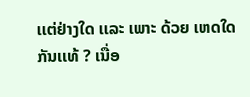ເເຕ່ຢ່າງໃດ ເເລະ ເພາະ ດ້ວຍ ເຫດໃດ ກັນເເທ້ ? ເນື່ອ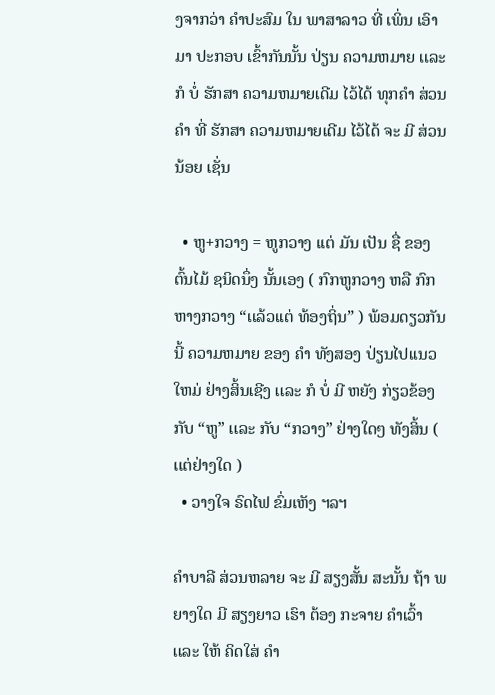ງຈາກວ່າ ຄໍາປະສົມ ໃນ ພາສາລາວ ທີ່ ເພິ່ນ ເອົາມາ ປະກອບ ເຂົ້າກັນນັ້ນ ປ່ຽນ ຄວາມຫມາຍ ເເລະ ກໍ ບໍ່ ຮັກສາ ຄວາມຫມາຍເດີມ ໄວ້ໄດ້ ທຸກຄໍາ ສ່ວນ ຄໍາ ທີ່ ຮັກສາ ຄວາມຫມາຍເດີມ ໄວ້ໄດ້ ຈະ ມີ ສ່ວນນ້ອຍ ເຊັ່ນ

  • ຫູ+ກວາງ = ຫູກວາງ ເເຕ່ ມັນ ເປັນ ຊື່ ຂອງ ຕົ້ນໄມ້ ຊນິດນຶ່ງ ນັ້ນເອງ ( ກົກຫູກວາງ ຫລື ກົກຫາງກວາງ “ເເລ້ວເເຕ່ ທ້ອງຖິ່ນ” ) ພ້ອມດຽວກັນນີ້ ຄວາມຫມາຍ ຂອງ ຄໍາ ທັງສອງ ປ່ຽນໄປເເນວໃຫມ່ ຢ່າງສິ້ນເຊີງ ເເລະ ກໍ ບໍ່ ມີ ຫຍັງ ກ່ຽວຂ້ອງ ກັບ “ຫູ” ເເລະ ກັບ “ກວາງ” ຢ່າງໃດໆ ທັງສິ້ນ ( ເເຕ່ຢ່າງໃດ )
  • ວາງໃຈ ຣົດໄຟ ຂົ່ມເຫັງ ຯລຯ

ຄໍາບາລີ ສ່ວນຫລາຍ ຈະ ມີ ສຽງສັ້ນ ສະນັ້ນ ຖ້າ ພຍາງໃດ ມີ ສຽງຍາວ ເຮົາ ຕ້ອງ ກະຈາຍ ຄໍາເວົ້າ ເເລະ ໃຫ້ ຄິດໃສ່ ຄໍາ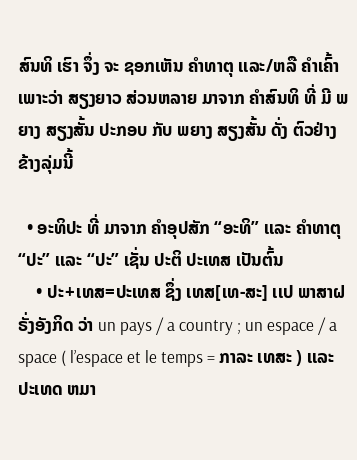ສົນທິ ເຮົາ ຈຶ່ງ ຈະ ຊອກເຫັນ ຄໍາທາຕຸ ເເລະ/ຫລື ຄໍາເຄົ້າ ເພາະວ່າ ສຽງຍາວ ສ່ວນຫລາຍ ມາຈາກ ຄໍາສົນທິ ທີ່ ມີ ພຍາງ ສຽງສັ້ນ ປະກອບ ກັບ ພຍາງ ສຽງສັ້ນ ດັ່ງ ຕົວຢ່າງ ຂ້າງລຸ່ມນີ້

  • ອະທິປະ ທີ່ ມາຈາກ ຄໍາອຸປສັກ “ອະທິ” ເເລະ ຄໍາທາຕຸ “ປະ” ເເລະ “ປະ” ເຊັ່ນ ປະຕິ ປະເທສ ເປັນຕົ້ນ
    • ປະ+ເທສ=ປະເທສ ຊຶ່ງ ເທສ[ເທ-ສະ] ເເປ ພາສາຝຣັ່ງອັງກິດ ວ່າ un pays / a country ; un espace / a space ( l’espace et le temps = ກາລະ ເທສະ ) ເເລະ ປະເທດ ຫມາ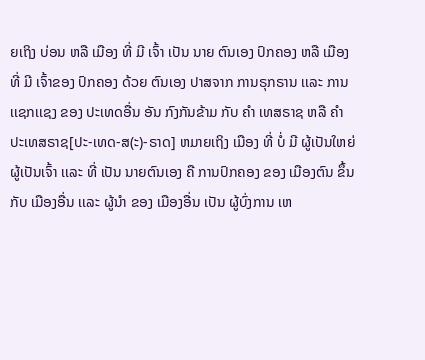ຍເຖິງ ບ່ອນ ຫລື ເມືອງ ທີ່ ມີ ເຈົ້າ ເປັນ ນາຍ ຕົນເອງ ປົກຄອງ ຫລື ເມືອງ ທີ່ ມີ ເຈົ້າຂອງ ປົກຄອງ ດ້ວຍ ຕົນເອງ ປາສຈາກ ການຣຸກຣານ ເເລະ ການເເຊກເເຊງ ຂອງ ປະເທດອື່ນ ອັນ ກົງກັນຂ້າມ ກັບ ຄໍາ ເທສຣາຊ ຫລື ຄໍາ ປະເທສຣາຊ[ປະ-ເທດ-ສ(ະ)-ຣາດ] ຫມາຍເຖິງ ເມືອງ ທີ່ ບໍ່ ມີ ຜູ້ເປັນໃຫຍ່ ຜູ້ເປັນເຈົ້າ ເເລະ ທີ່ ເປັນ ນາຍຕົນເອງ ຄື ການປົກຄອງ ຂອງ ເມືອງຕົນ ຂຶ້ນ ກັບ ເມືອງອື່ນ ເເລະ ຜູ້ນໍາ ຂອງ ເມືອງອື່ນ ເປັນ ຜູ້ບົ່ງການ ເຫ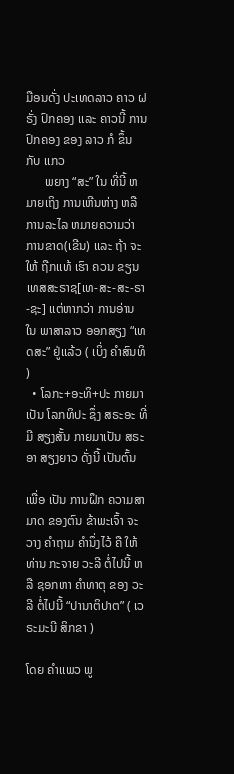ມືອນດັ່ງ ປະເທດລາວ ຄາວ ຝຣັ່ງ ປົກຄອງ ເເລະ ຄາວນີ້ ການປົກຄອງ ຂອງ ລາວ ກໍ ຂຶ້ນ ກັບ ເເກວ
      ພຍາງ “ສະ” ໃນ ທີ່ນີ້ ຫມາຍເຖິງ ການເຫີນຫ່າງ ຫລື ການລະໄລ ຫມາຍຄວາມວ່າ ການຂາດ(ເຂີນ) ເເລະ ຖ້າ ຈະ ໃຫ້ ຖືກເເທ້ ເຮົາ ຄວນ ຂຽນ ເທສສະຣາຊ[ເທ-ສະ-ສະ-ຣາ-ຊະ] ເເຕ່ຫາກວ່າ ການອ່ານ ໃນ ພາສາລາວ ອອກສຽງ “ເທດສະ” ຢູ່ເເລ້ວ ( ເບິ່ງ ຄໍາສົນທິ )
  • ໂລກະ+ອະທິ+ປະ ກາຍມາເປັນ ໂລກທິປະ ຊຶ່ງ ສຣະອະ ທີ່ ມີ ສຽງສັ້ນ ກາຍມາເປັນ ສຣະອາ ສຽງຍາວ ດັ່ງນີ້ ເປັນຕົ້ນ

ເພື່ອ ເປັນ ການຝຶກ ຄວາມສາມາດ ຂອງຕົນ ຂ້າພະເຈົ້າ ຈະ ວາງ ຄໍາຖາມ ຄໍານຶ່ງໄວ້ ຄື ໃຫ້ ທ່ານ ກະຈາຍ ວະລີ ຕໍ່ໄປນີ້ ຫລື ຊອກຫາ ຄໍາທາຕຸ ຂອງ ວະລີ ຕໍ່ໄປນີ້ “ປານາຕິປາຕ” ( ເວຣະມະນີ ສິກຂາ )

ໂດຍ ຄໍາເເພວ ພູ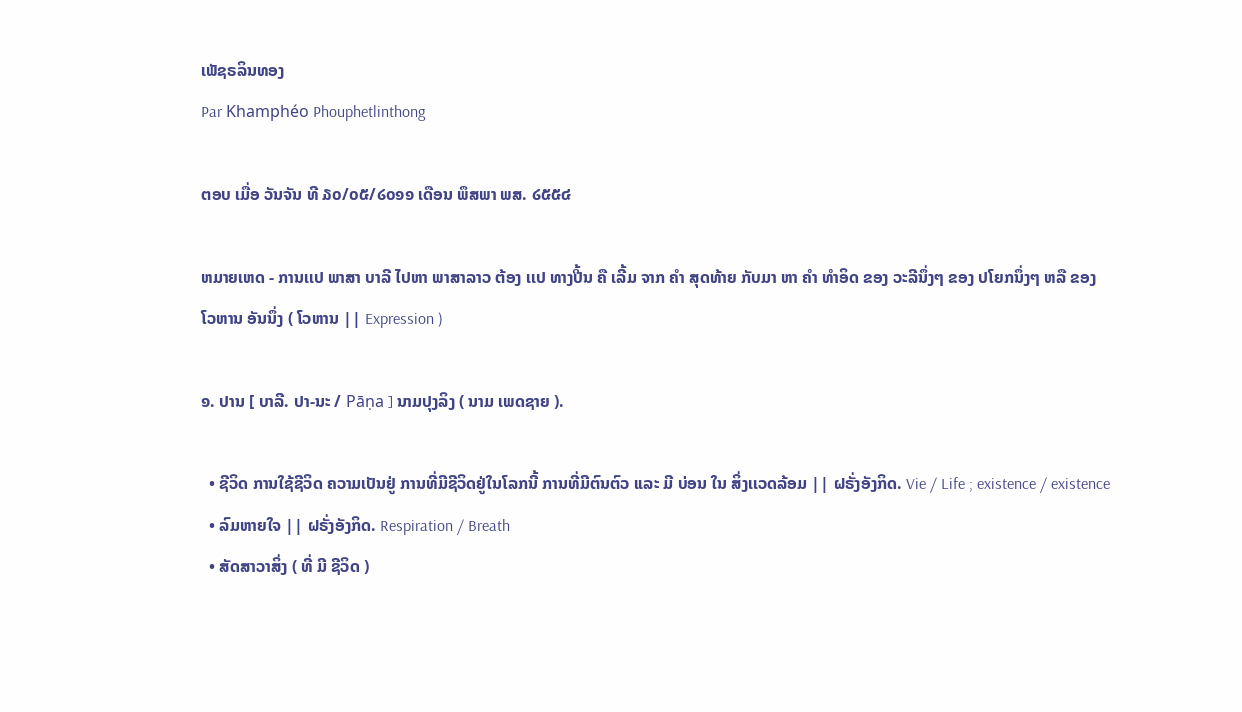ເພັຊຣລິນທອງ
Par Khamphéo Phouphetlinthong

ຕອບ ເມື່ອ ວັນຈັນ ທີ ໓໐/໐໕/໒໐໑໑ ເດືອນ ພຶສພາ ພສ. ໒໕໕໔

ຫມາຍເຫດ - ການເເປ ພາສາ ບາລີ ໄປຫາ ພາສາລາວ ຕ້ອງ ເເປ ທາງປີ້ນ ຄື ເລີ້ມ ຈາກ ຄໍາ ສຸດທ້າຍ ກັບມາ ຫາ ຄໍາ ທໍາອິດ ຂອງ ວະລີນຶ່ງໆ ຂອງ ປໂຍກນຶ່ງໆ ຫລື ຂອງ ໂວຫານ ອັນນຶ່ງ ( ໂວຫານ || Expression )

໑. ປານ [ ບາລີ. ປາ-ນະ / Pāṇa ] ນາມປຸງລິງ ( ນາມ ເພດຊາຍ ).

  • ຊີວິດ ການໃຊ້ຊີວິດ ຄວາມເປັນຢູ່ ການທີ່ມີຊີວິດຢູ່ໃນໂລກນີ້ ການທີ່ມີຕົນຕົວ ເເລະ ມີ ບ່ອນ ໃນ ສິ່ງເເວດລ້ອມ || ຝຣັ່ງອັງກິດ. Vie / Life ; existence / existence
  • ລົມຫາຍໃຈ || ຝຣັ່ງອັງກິດ. Respiration / Breath
  • ສັດສາວາສິ່ງ ( ທີ່ ມີ ຊີວິດ )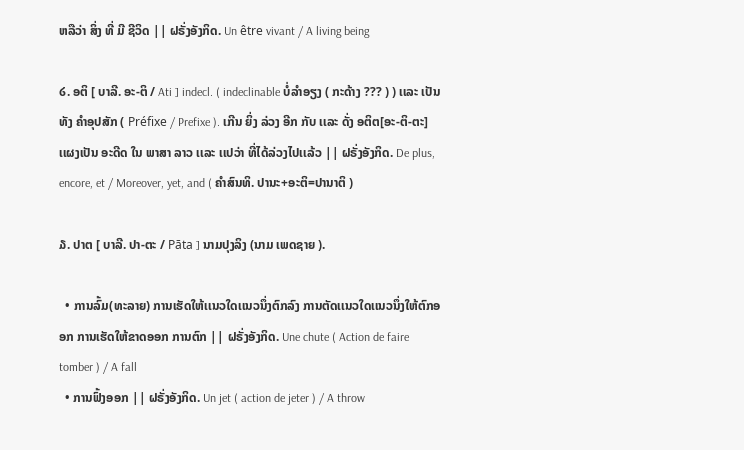ຫລືວ່າ ສິ່ງ ທີ່ ມີ ຊີວິດ || ຝຣັ່ງອັງກິດ. Un être vivant / A living being

໒. ອຕິ [ ບາລີ. ອະ-ຕິ / Ati ] indecl. ( indeclinable ບໍ່ລໍາອຽງ ( ກະດ້າງ ??? ) ) ເເລະ ເປັນ ທັງ ຄໍາອຸປສັກ ( Préfixe / Prefixe ). ເກີນ ຍິ່ງ ລ່ວງ ອີກ ກັບ ເເລະ ດັ່ງ ອຕິຕ[ອະ-ຕິ-ຕະ] ເເຜງເປັນ ອະດີດ ໃນ ພາສາ ລາວ ເເລະ ເເປວ່າ ທີ່ໄດ້ລ່ວງໄປເເລ້ວ || ຝຣັ່ງອັງກິດ. De plus, encore, et / Moreover, yet, and ( ຄໍາສົນທິ. ປານະ+ອະຕິ=ປານາຕິ )

໓. ປາຕ [ ບາລີ. ປາ-ຕະ / Pāta ] ນາມປຸງລິງ (ນາມ ເພດຊາຍ ).

  • ການລົ້ມ(ທະລາຍ) ການເຮັດໃຫ້ເເນວໃດເເນວນຶ່ງຕົກລົງ ການຕັດເເນວໃດເເນວນຶ່ງໃຫ້ຕົກອອກ ການເຮັດໃຫ້ຂາດອອກ ການຕົກ || ຝຣັ່ງອັງກິດ. Une chute ( Action de faire tomber ) / A fall
  • ການຟົ້ງອອກ || ຝຣັ່ງອັງກິດ. Un jet ( action de jeter ) / A throw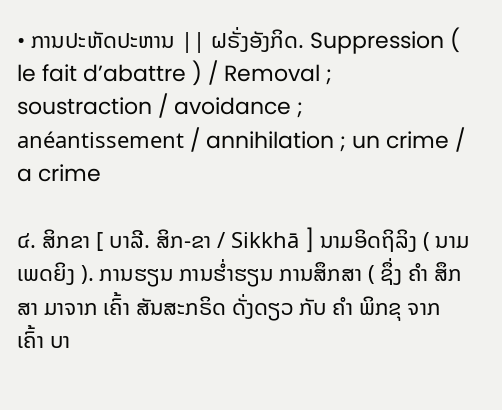• ການປະຫັດປະຫານ || ຝຣັ່ງອັງກິດ. Suppression ( le fait d’abattre ) / Removal ; soustraction / avoidance ; anéantissement / annihilation ; un crime / a crime

໔. ສິກຂາ [ ບາລີ. ສິກ-ຂາ / Sikkhā ] ນາມອິດຖິລິງ ( ນາມ ເພດຍິງ ). ການຮຽນ ການຮໍ່າຮຽນ ການສຶກສາ ( ຊຶ່ງ ຄໍາ ສຶກສາ ມາຈາກ ເຄົ້າ ສັນສະກຣິດ ດັ່ງດຽວ ກັບ ຄໍາ ພິກຂຸ ຈາກ ເຄົ້າ ບາ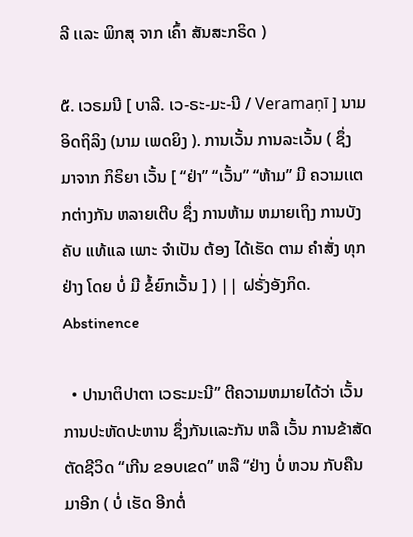ລີ ເເລະ ພິກສຸ ຈາກ ເຄົ້າ ສັນສະກຣິດ )

໕. ເວຣມນີ [ ບາລີ. ເວ-ຣະ-ມະ-ນີ / Veramaṇī ] ນາມອິດຖິລິງ (ນາມ ເພດຍິງ ). ການເວັ້ນ ການລະເວັ້ນ ( ຊຶ່ງ ມາຈາກ ກິຣິຍາ ເວັ້ນ [ “ຢ່າ” “ເວັ້ນ” “ຫ້າມ” ມີ ຄວາມເເຕກຕ່າງກັນ ຫລາຍເຕີບ ຊຶ່ງ ການຫ້າມ ຫມາຍເຖິງ ການບັງຄັບ ເເທ້ເເລ ເພາະ ຈໍາເປັນ ຕ້ອງ ໄດ້ເຮັດ ຕາມ ຄໍາສັ່ງ ທຸກຢ່າງ ໂດຍ ບໍ່ ມີ ຂໍ້ຍົກເວັ້ນ ] ) || ຝຣັ່ງອັງກິດ. Abstinence

  • ປານາຕິປາຕາ ເວຣະມະນີ” ຕີຄວາມຫມາຍໄດ້ວ່າ ເວັ້ນ ການປະຫັດປະຫານ ຊຶ່ງກັນເເລະກັນ ຫລື ເວັ້ນ ການຂ້າສັດຕັດຊີວິດ “ເກີນ ຂອບເຂດ” ຫລື “ຢ່າງ ບໍ່ ຫວນ ກັບຄືນ ມາອີກ ( ບໍ່ ເຮັດ ອີກຕໍ່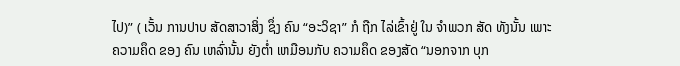ໄປ)” ( ເວັ້ນ ການປາບ ສັດສາວາສິ່ງ ຊຶ່ງ ຄົນ “ອະວິຊາ” ກໍ ຖືກ ໄລ່ເຂົ້າຢູ່ ໃນ ຈໍາພວກ ສັດ ທັງນັ້ນ ເພາະ ຄວາມຄຶດ ຂອງ ຄົນ ເຫລົ່ານັ້ນ ຍັງຕໍ່າ ເຫມືອນກັບ ຄວາມຄຶດ ຂອງສັດ “ນອກຈາກ ບຸກ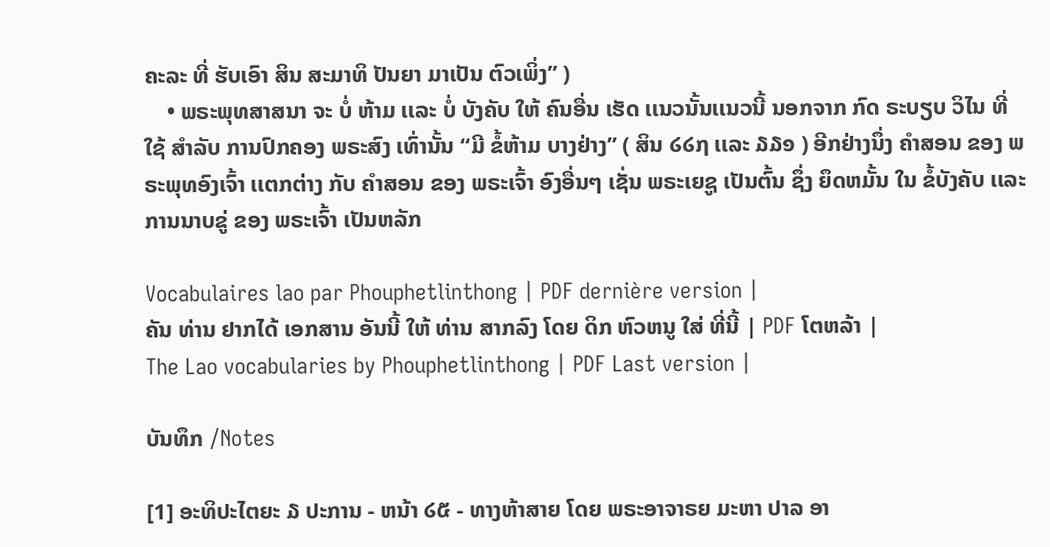ຄະລະ ທີ່ ຮັບເອົາ ສິນ ສະມາທິ ປັນຍາ ມາເປັນ ຕົວເພິ່ງ” )
    • ພຣະພຸທສາສນາ ຈະ ບໍ່ ຫ້າມ ເເລະ ບໍ່ ບັງຄັບ ໃຫ້ ຄົນອື່ນ ເຮັດ ເເນວນັ້ນເເນວນີ້ ນອກຈາກ ກົດ ຣະບຽບ ວິໄນ ທີ່ ໃຊ້ ສໍາລັບ ການປົກຄອງ ພຣະສົງ ເທົ່ານັ້ນ “ມີ ຂໍ້ຫ້າມ ບາງຢ່າງ” ( ສິນ ໒໒໗ ເເລະ ໓໓໑ ) ອີກຢ່າງນຶ່ງ ຄໍາສອນ ຂອງ ພຣະພຸທອົງເຈົ້າ ເເຕກຕ່າງ ກັບ ຄໍາສອນ ຂອງ ພຣະເຈົ້າ ອົງອື່ນໆ ເຊັ່ນ ພຣະເຍຊູ ເປັນຕົ້ນ ຊຶ່ງ ຍຶດຫມັ້ນ ໃນ ຂໍ້ບັງຄັບ ເເລະ ການນາບຂູ່ ຂອງ ພຣະເຈົ້າ ເປັນຫລັກ

Vocabulaires lao par Phouphetlinthong | PDF dernière version |
ຄັນ ທ່ານ ຢາກໄດ້ ເອກສານ ອັນນີ້ ໃຫ້ ທ່ານ ສາກລົງ ໂດຍ ດິກ ຫົວຫນູ ໃສ່ ທີ່ນີ້ | PDF ໂຕຫລ້າ |
The Lao vocabularies by Phouphetlinthong | PDF Last version |

ບັນທຶກ /Notes

[1] ອະທິປະໄຕຍະ ໓ ປະການ - ຫນ້າ ໒໕ - ທາງຫ້າສາຍ ໂດຍ ພຣະອາຈາຣຍ ມະຫາ ປາລ ອາ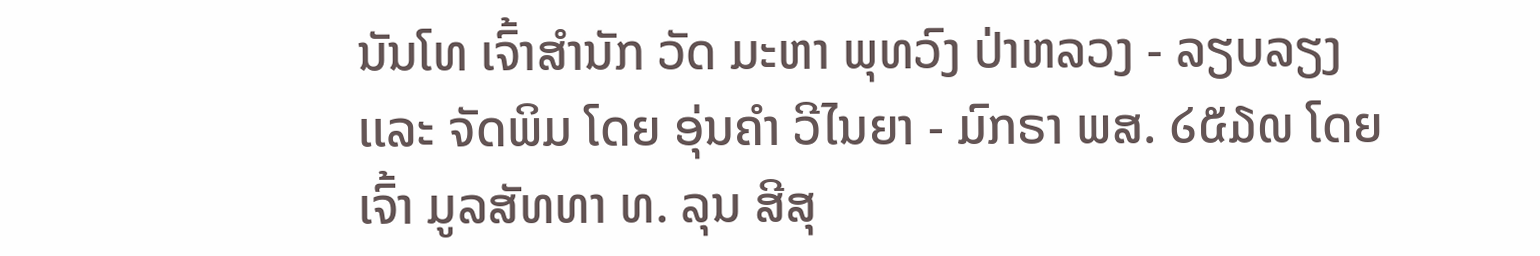ນັນໂທ ເຈົ້າສໍານັກ ວັດ ມະຫາ ພຸທວົງ ປ່າຫລວງ - ລຽບລຽງ ເເລະ ຈັດພິມ ໂດຍ ອຸ່ນຄໍາ ວີໄນຍາ - ມົກຣາ ພສ. ໒໕໓໙ ໂດຍ ເຈົ້າ ມູລສັທທາ ທ. ລຸນ ສີສຸ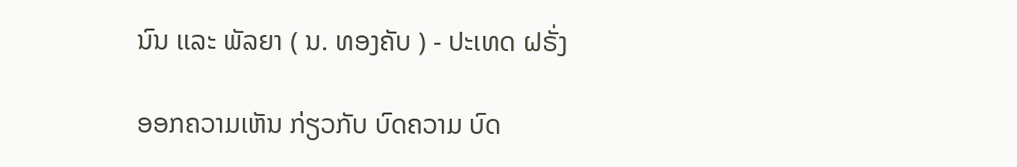ນົນ ເເລະ ພັລຍາ ( ນ. ທອງຄັບ ) - ປະເທດ ຝຣັ່ງ

ອອກຄວາມເຫັນ ກ່ຽວກັບ ບົດຄວາມ ບົດ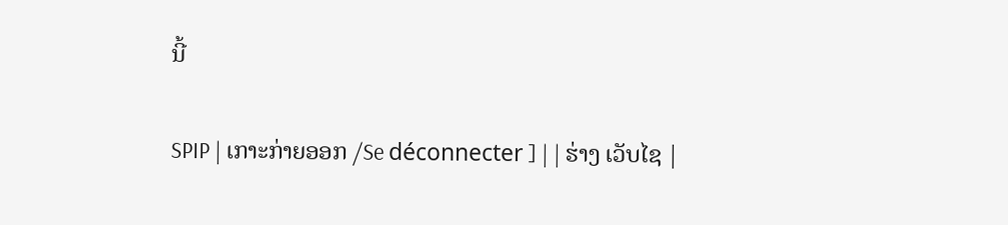ນີ້

SPIP | ເກາະກ່າຍອອກ /Se déconnecter ] | | ຮ່າງ ເວັບໄຊ |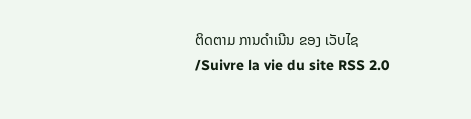ຕິດຕາມ ການດໍາເນີນ ຂອງ ເວັບໄຊ /Suivre la vie du site RSS 2.0